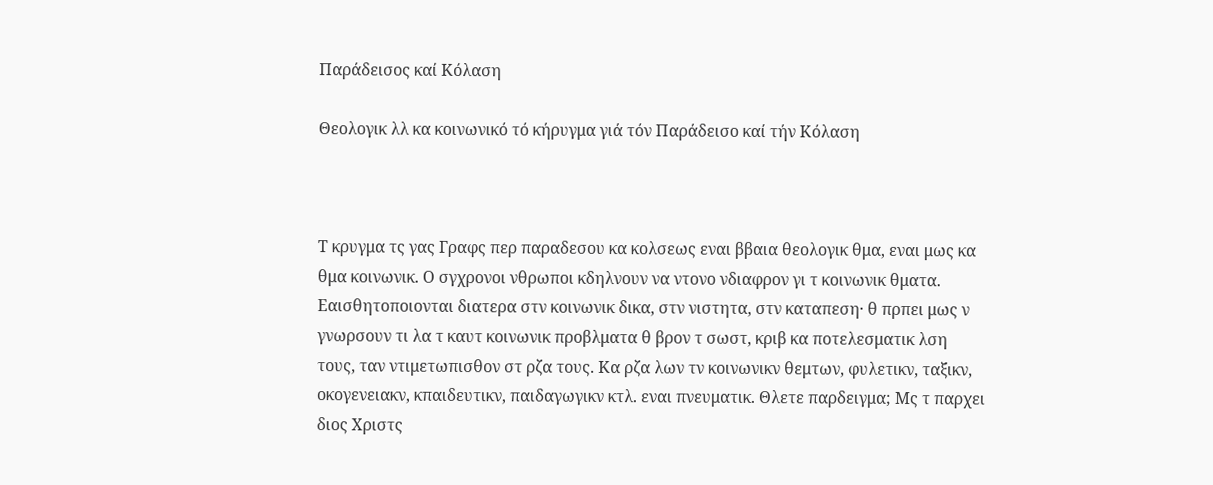Παράδεισος καί Κόλαση

Θεολογικ λλ κα κοινωνικό τό κήρυγμα γιά τόν Παράδεισο καί τήν Κόλαση



Τ κρυγμα τς γας Γραφς περ παραδεσου κα κολσεως εναι ββαια θεολογικ θμα, εναι μως κα θμα κοινωνικ. Ο σγχρονοι νθρωποι κδηλνουν να ντονο νδιαφρον γι τ κοινωνικ θματα. Εαισθητοποιονται διατερα στν κοινωνικ δικα, στν νιστητα, στν καταπεση· θ πρπει μως ν γνωρσουν τι λα τ καυτ κοινωνικ προβλματα θ βρον τ σωστ, κριβ κα ποτελεσματικ λση τους, ταν ντιμετωπισθον στ ρζα τους. Κα ρζα λων τν κοινωνικν θεμτων, φυλετικν, ταξικν, οκογενειακν, κπαιδευτικν, παιδαγωγικν κτλ. εναι πνευματικ. Θλετε παρδειγμα; Μς τ παρχει διος Χριστς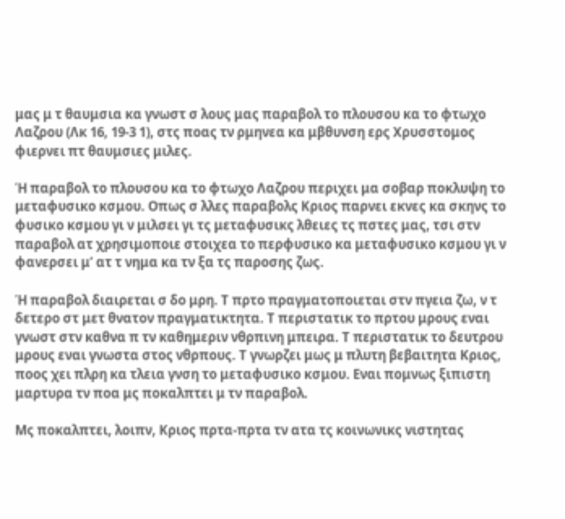μας μ τ θαυμσια κα γνωστ σ λους μας παραβολ το πλουσου κα το φτωχο Λαζρου (Λκ 16, 19-3 1), στς ποας τν ρμηνεα κα μβθυνση ερς Χρυσστομος φιερνει πτ θαυμσιες μιλες.

Ἡ παραβολ το πλουσου κα το φτωχο Λαζρου περιχει μα σοβαρ ποκλυψη το μεταφυσικο κσμου. Οπως σ λλες παραβολς Κριος παρνει εκνες κα σκηνς το φυσικο κσμου γι ν μιλσει γι τς μεταφυσικς λθειες τς πστες μας, τσι στν παραβολ ατ χρησιμοποιε στοιχεα το περφυσικο κα μεταφυσικο κσμου γι ν φανερσει μ’ ατ τ νημα κα τν ξα τς παροσης ζως.

Ἡ παραβολ διαιρεται σ δο μρη. Τ πρτο πραγματοποιεται στν πγεια ζω, ν τ δετερο στ μετ θνατον πραγματικτητα. Τ περιστατικ το πρτου μρους εναι γνωστ στν καθνα π τν καθημεριν νθρπινη μπειρα. Τ περιστατικ το δευτρου μρους εναι γνωστα στος νθρπους. Τ γνωρζει μως μ πλυτη βεβαιτητα Κριος, ποος χει πλρη κα τλεια γνση το μεταφυσικο κσμου. Εναι πομνως ξιπιστη μαρτυρα τν ποα μς ποκαλπτει μ τν παραβολ.

Μς ποκαλπτει, λοιπν, Κριος πρτα-πρτα τν ατα τς κοινωνικς νιστητας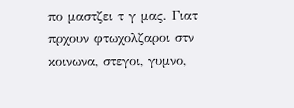πο μαστζει τ γ μας. Γιατ πρχουν φτωχολζαροι στν κοινωνα, στεγοι, γυμνο,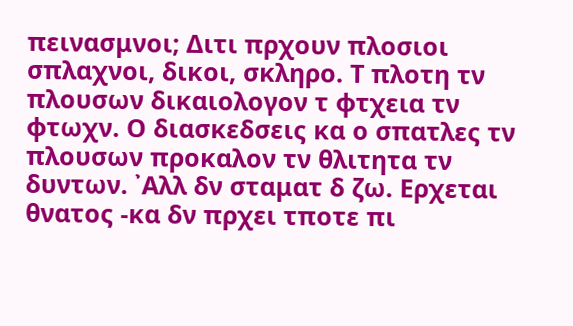πεινασμνοι; Διτι πρχουν πλοσιοι σπλαχνοι, δικοι, σκληρο. Τ πλοτη τν πλουσων δικαιολογον τ φτχεια τν φτωχν. Ο διασκεδσεις κα ο σπατλες τν πλουσων προκαλον τν θλιτητα τν δυντων. ᾿Αλλ δν σταματ δ ζω. Ερχεται θνατος -κα δν πρχει τποτε πι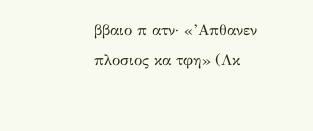ββαιο π ατν· «’Απθανεν πλοσιος κα τφη» (Λκ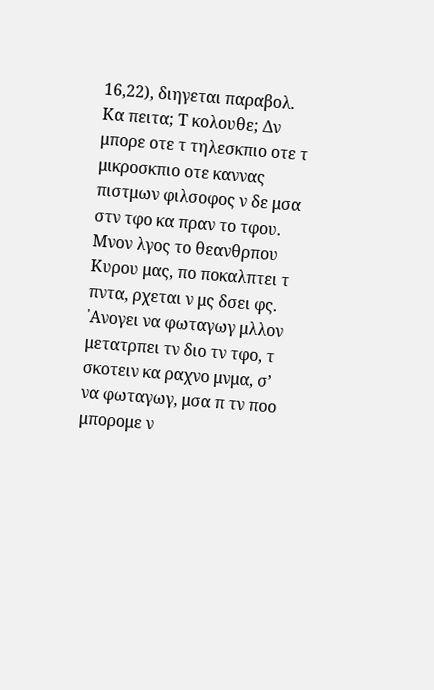16,22), διηγεται παραβολ. Κα πειτα; Τ κολουθε; Δν μπορε οτε τ τηλεσκπιο οτε τ μικροσκπιο οτε καννας πιστμων φιλσοφος ν δε μσα στν τφο κα πραν το τφου. Μνον λγος το θεανθρπου Κυρου μας, πο ποκαλπτει τ πντα, ρχεται ν μς δσει φς. ᾿Ανογει να φωταγωγ μλλον μετατρπει τν διο τν τφο, τ σκοτειν κα ραχνο μνμα, σ’ να φωταγωγ, μσα π τν ποο μπορομε ν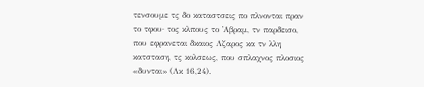τενσουμε τς δο καταστσεις πο πλνονται πραν το τφου· τος κλπους το ᾿Αβραμ, τν παρδεισο, που εφρανεται δκαιος Λζαρος κα τν λλη κατσταση, τς κολσεως, που σπλαχνος πλοσιος «δυνται» (Λκ 16,24).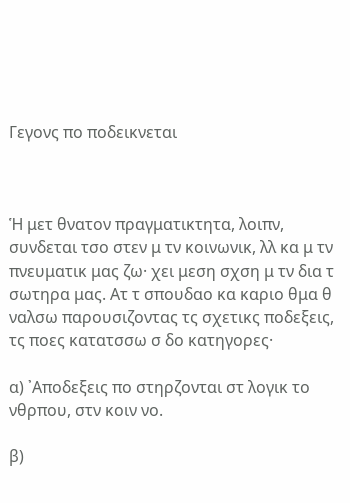Γεγονς πο ποδεικνεται



Ἡ μετ θνατον πραγματικτητα, λοιπν, συνδεται τσο στεν μ τν κοινωνικ, λλ κα μ τν πνευματικ μας ζω· χει μεση σχση μ τν δια τ σωτηρα μας. Ατ τ σπουδαο κα καριο θμα θ ναλσω παρουσιζοντας τς σχετικς ποδεξεις, τς ποες κατατσσω σ δο κατηγορες·

α) ᾿Αποδεξεις πο στηρζονται στ λογικ το νθρπου, στν κοιν νο.

β)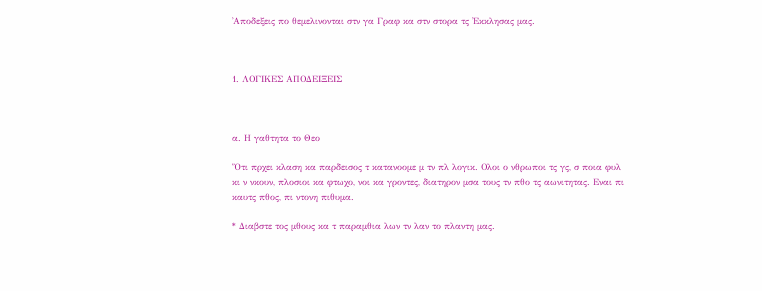᾿Αποδεξεις πο θεμελινονται στν γα Γραφ κα στν στορα τς ᾿Εκκλησας μας.



1. ΛΟΓΙΚΕΣ ΑΠΟΔΕΙΞΕΙΣ



α. Η γαθτητα το Θεο

Ὅτι πρχει κλαση κα παρδεισος τ κατανοομε μ τν πλ λογικ. Ολοι ο νθρωποι τς γς, σ ποια φυλ κι ν νκουν, πλοσιοι κα φτωχο, νοι κα γροντες, διατηρον μσα τους τν πθο τς αωνιτητας. Εναι πι καυτς πθος, πι ντονη πιθυμα.

* Διαβστε τος μθους κα τ παραμθια λων τν λαν το πλαντη μας.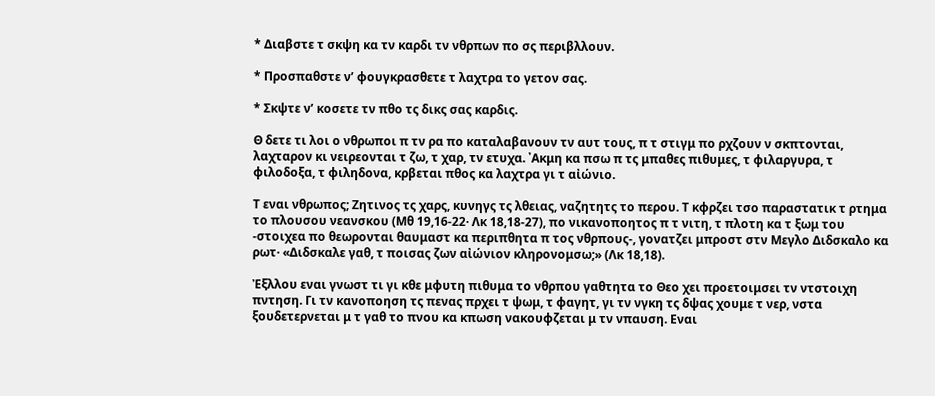* Διαβστε τ σκψη κα τν καρδι τν νθρπων πο σς περιβλλουν.

* Προσπαθστε ν’ φουγκρασθετε τ λαχτρα το γετον σας.

* Σκψτε ν’ κοσετε τν πθο τς δικς σας καρδις.

Θ δετε τι λοι ο νθρωποι π τν ρα πο καταλαβανουν τν αυτ τους, π τ στιγμ πο ρχζουν ν σκπτονται, λαχταρον κι νειρεονται τ ζω, τ χαρ, τν ετυχα. ᾿Ακμη κα πσω π τς μπαθες πιθυμες, τ φιλαργυρα, τ φιλοδοξα, τ φιληδονα, κρβεται πθος κα λαχτρα γι τ αἰώνιο.

Τ εναι νθρωπος; Ζητινος τς χαρς, κυνηγς τς λθειας, ναζητητς το περου. Τ κφρζει τσο παραστατικ τ ρτημα το πλουσου νεανσκου (Μθ 19,16-22· Λκ 18,18-27), πο νικανοποητος π τ νιτη, τ πλοτη κα τ ξωμ του -στοιχεα πο θεωρονται θαυμαστ κα περιπθητα π τος νθρπους-, γονατζει μπροστ στν Μεγλο Διδσκαλο κα ρωτ· «Διδσκαλε γαθ, τ ποισας ζων αἰώνιον κληρονομσω;» (Λκ 18,18).

Ἐξλλου εναι γνωστ τι γι κθε μφυτη πιθυμα το νθρπου γαθτητα το Θεο χει προετοιμσει τν ντστοιχη πντηση. Γι τν κανοποηση τς πενας πρχει τ ψωμ, τ φαγητ, γι τν νγκη τς δψας χουμε τ νερ, νστα ξουδετερνεται μ τ γαθ το πνου κα κπωση νακουφζεται μ τν νπαυση. Εναι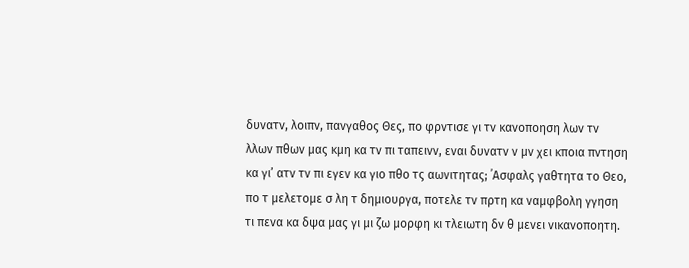δυνατν, λοιπν, πανγαθος Θες, πο φρντισε γι τν κανοποηση λων τν λλων πθων μας κμη κα τν πι ταπεινν, εναι δυνατν ν μν χει κποια πντηση κα γι’ ατν τν πι εγεν κα γιο πθο τς αωνιτητας; ᾿Ασφαλς γαθτητα το Θεο, πο τ μελετομε σ λη τ δημιουργα, ποτελε τν πρτη κα ναμφβολη γγηση τι πενα κα δψα μας γι μι ζω μορφη κι τλειωτη δν θ μενει νικανοποητη.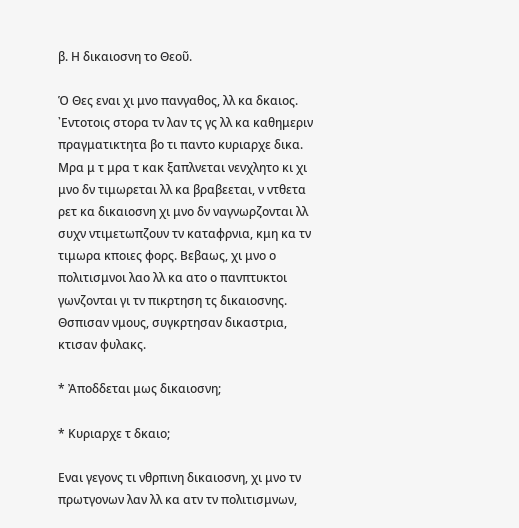β. Η δικαιοσνη το Θεοῦ.

Ὁ Θες εναι χι μνο πανγαθος, λλ κα δκαιος. ᾿Εντοτοις στορα τν λαν τς γς λλ κα καθημεριν πραγματικτητα βο τι παντο κυριαρχε δικα. Μρα μ τ μρα τ κακ ξαπλνεται νενχλητο κι χι μνο δν τιμωρεται λλ κα βραβεεται, ν ντθετα ρετ κα δικαιοσνη χι μνο δν ναγνωρζονται λλ συχν ντιμετωπζουν τν καταφρνια, κμη κα τν τιμωρα κποιες φορς. Βεβαως, χι μνο ο πολιτισμνοι λαο λλ κα ατο ο πανπτυκτοι γωνζονται γι τν πικρτηση τς δικαιοσνης. Θσπισαν νμους, συγκρτησαν δικαστρια, κτισαν φυλακς.

* Ἀποδδεται μως δικαιοσνη;

* Κυριαρχε τ δκαιο;

Εναι γεγονς τι νθρπινη δικαιοσνη, χι μνο τν πρωτγονων λαν λλ κα ατν τν πολιτισμνων,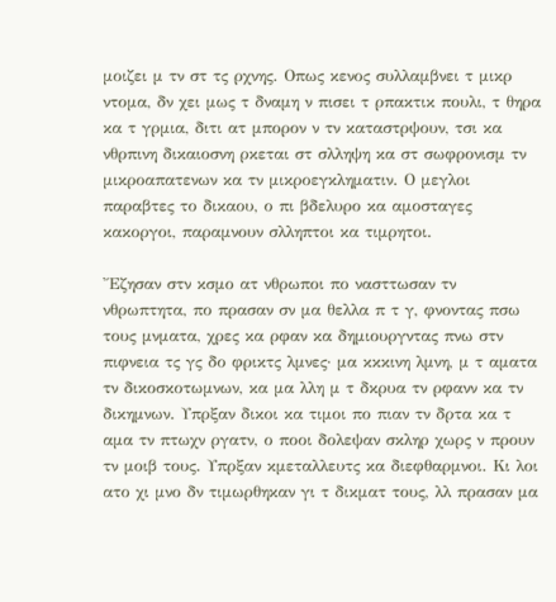μοιζει μ τν στ τς ρχνης. Οπως κενος συλλαμβνει τ μικρ ντομα, δν χει μως τ δναμη ν πισει τ ρπακτικ πουλι, τ θηρα κα τ γρμια, διτι ατ μπορον ν τν καταστρψουν, τσι κα νθρπινη δικαιοσνη ρκεται στ σλληψη κα στ σωφρονισμ τν μικροαπατενων κα τν μικροεγκληματιν. Ο μεγλοι παραβτες το δικαου, ο πι βδελυρο κα αμοσταγες κακοργοι, παραμνουν σλληπτοι κα τιμρητοι.

Ἔζησαν στν κσμο ατ νθρωποι πο νασττωσαν τν νθρωπτητα, πο πρασαν σν μα θελλα π τ γ, φνοντας πσω τους μνματα, χρες κα ρφαν κα δημιουργντας πνω στν πιφνεια τς γς δο φρικτς λμνες· μα κκκινη λμνη, μ τ αματα τν δικοσκοτωμνων, κα μα λλη μ τ δκρυα τν ρφανν κα τν δικημνων. Υπρξαν δικοι κα τιμοι πο πιαν τν δρτα κα τ αμα τν πτωχν ργατν, ο ποοι δολεψαν σκληρ χωρς ν προυν τν μοιβ τους. Υπρξαν κμεταλλευτς κα διεφθαρμνοι. Κι λοι ατο χι μνο δν τιμωρθηκαν γι τ δικματ τους, λλ πρασαν μα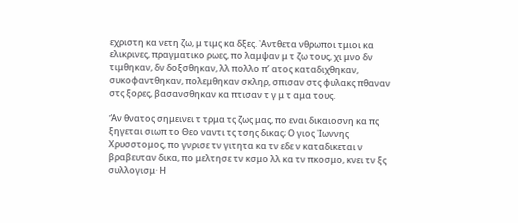εχριστη κα νετη ζω, μ τιμς κα δξες. ᾿Αντθετα νθρωποι τμιοι κα ελικρινες, πραγματικο ρωες, πο λαμψαν μ τ ζω τους, χι μνο δν τιμθηκαν, δν δοξσθηκαν, λλ πολλο π’ ατος καταδιχθηκαν, συκοφαντθηκαν, πολεμθηκαν σκληρ, σπισαν στς φυλακς πθαναν στς ξορες, βασανσθηκαν κα πτισαν τ γ μ τ αμα τους.

Ἄν θνατος σημεινει τ τρμα τς ζως μας, πο εναι δικαιοσνη κα πς ξηγεται σιωπ το Θεο ναντι τς τσης δικας; Ο γιος ᾿Ιωννης Χρυσστομος, πο γνρισε τν γιτητα κα τν εδε ν καταδικεται ν βραβευταν δικα, πο μελτησε τν κσμο λλ κα τν πκοσμο, κνει τν ξς συλλογισμ· Η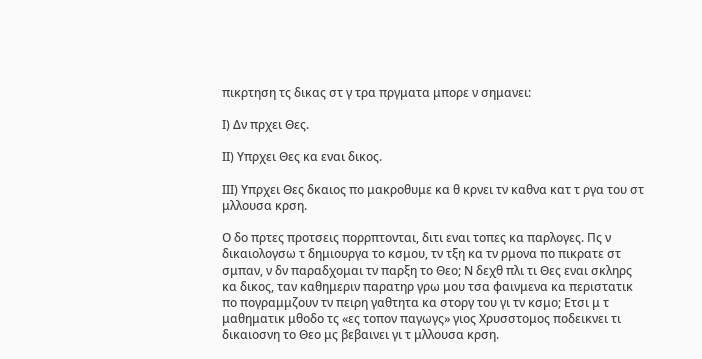πικρτηση τς δικας στ γ τρα πργματα μπορε ν σημανει:

Ι) Δν πρχει Θες.

ΙΙ) Υπρχει Θες κα εναι δικος.

ΙΙΙ) Υπρχει Θες δκαιος πο μακροθυμε κα θ κρνει τν καθνα κατ τ ργα του στ μλλουσα κρση.

Ο δο πρτες προτσεις πορρπτονται, διτι εναι τοπες κα παρλογες. Πς ν δικαιολογσω τ δημιουργα το κσμου, τν τξη κα τν ρμονα πο πικρατε στ σμπαν, ν δν παραδχομαι τν παρξη το Θεο; Ν δεχθ πλι τι Θες εναι σκληρς κα δικος, ταν καθημεριν παρατηρ γρω μου τσα φαινμενα κα περιστατικ πο πογραμμζουν τν πειρη γαθτητα κα στοργ του γι τν κσμο; Ετσι μ τ μαθηματικ μθοδο τς «ες τοπον παγωγς» γιος Χρυσστομος ποδεικνει τι δικαιοσνη το Θεο μς βεβαινει γι τ μλλουσα κρση.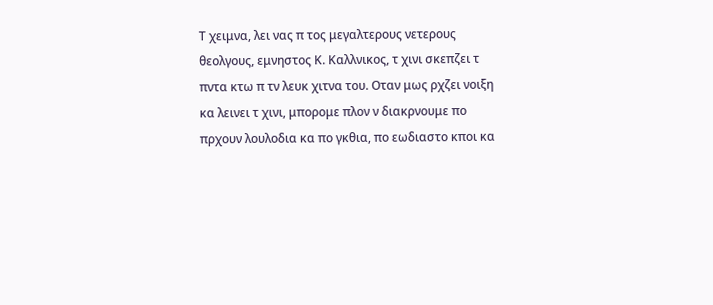Τ χειμνα, λει νας π τος μεγαλτερους νετερους θεολγους, εμνηστος Κ. Καλλνικος, τ χινι σκεπζει τ πντα κτω π τν λευκ χιτνα του. Οταν μως ρχζει νοιξη κα λεινει τ χινι, μπορομε πλον ν διακρνουμε πο πρχουν λουλοδια κα πο γκθια, πο εωδιαστο κποι κα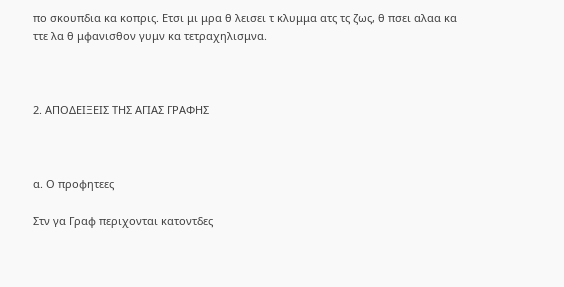πο σκουπδια κα κοπρις. Ετσι μι μρα θ λεισει τ κλυμμα ατς τς ζως, θ πσει αλαα κα ττε λα θ μφανισθον γυμν κα τετραχηλισμνα.



2. ΑΠΟΔΕΙΞΕΙΣ ΤΗΣ ΑΓΙΑΣ ΓΡΑΦΗΣ



α. Ο προφητεες

Στν γα Γραφ περιχονται κατοντδες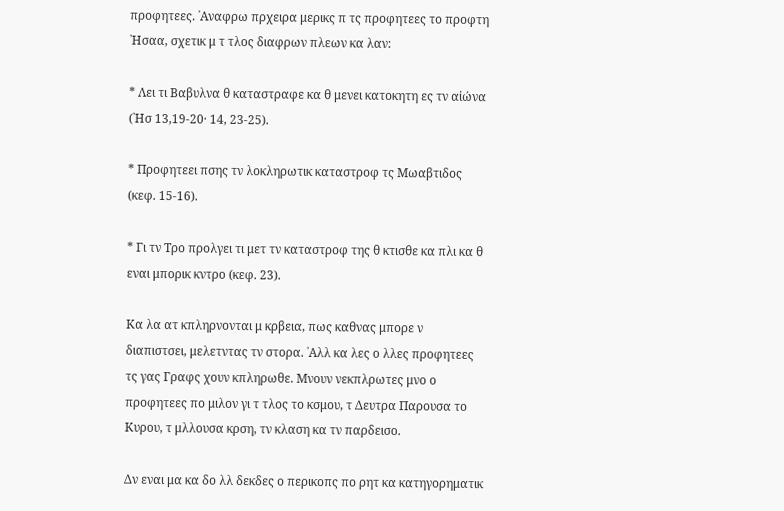προφητεες. ᾿Αναφρω πρχειρα μερικς π τς προφητεες το προφτη ᾿Ησαα, σχετικ μ τ τλος διαφρων πλεων κα λαν:

* Λει τι Βαβυλνα θ καταστραφε κα θ μενει κατοκητη ες τν αἰώνα (᾿Ησ 13,19-20· 14, 23-25).

* Προφητεει πσης τν λοκληρωτικ καταστροφ τς Μωαβτιδος (κεφ. 15-16).

* Γι τν Τρο προλγει τι μετ τν καταστροφ της θ κτισθε κα πλι κα θ εναι μπορικ κντρο (κεφ. 23).

Κα λα ατ κπληρνονται μ κρβεια, πως καθνας μπορε ν διαπιστσει, μελετντας τν στορα. ᾿Αλλ κα λες ο λλες προφητεες τς γας Γραφς χουν κπληρωθε. Μνουν νεκπλρωτες μνο ο προφητεες πο μιλον γι τ τλος το κσμου, τ Δευτρα Παρουσα το Κυρου, τ μλλουσα κρση, τν κλαση κα τν παρδεισο.

Δν εναι μα κα δο λλ δεκδες ο περικοπς πο ρητ κα κατηγορηματικ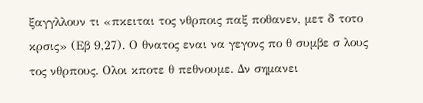ξαγγλλουν τι «πκειται τος νθρποις παξ ποθανεν, μετ δ τοτο κρσις» (Εβ 9,27). Ο θνατος εναι να γεγονς πο θ συμβε σ λους τος νθρπους. Ολοι κποτε θ πεθνουμε. Δν σημανει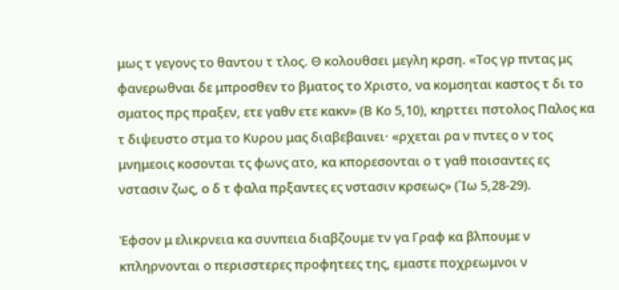μως τ γεγονς το θαντου τ τλος. Θ κολουθσει μεγλη κρση. «Τος γρ πντας μς φανερωθναι δε μπροσθεν το βματος το Χριστο, να κομσηται καστος τ δι το σματος πρς πραξεν, ετε γαθν ετε κακν» (Β Κο 5,10), κηρττει πστολος Παλος κα τ διψευστο στμα το Κυρου μας διαβεβαινει· «ρχεται ρα ν πντες ο ν τος μνημεοις κοσονται τς φωνς ατο, κα κπορεσονται ο τ γαθ ποισαντες ες νστασιν ζως, ο δ τ φαλα πρξαντες ες νστασιν κρσεως» (᾿Ιω 5,28-29).

Ἐφσον μ ελικρνεια κα συνπεια διαβζουμε τν γα Γραφ κα βλπουμε ν κπληρνονται ο περισστερες προφητεες της, εμαστε ποχρεωμνοι ν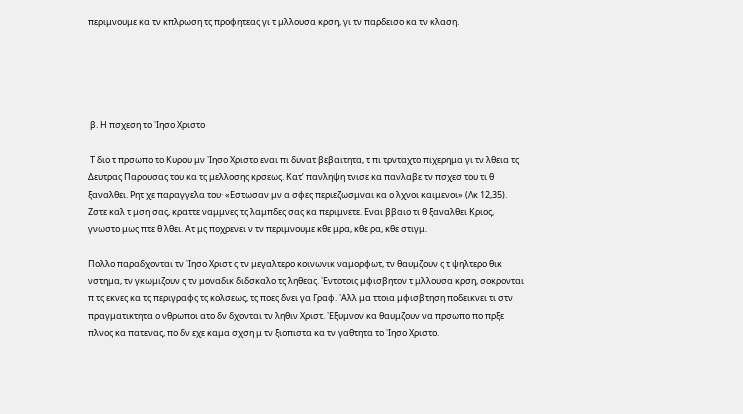περιμνουμε κα τν κπλρωση τς προφητεας γι τ μλλουσα κρση, γι τν παρδεισο κα τν κλαση.





 β. Η πσχεση το ᾿Ιησο Χριστο

 Τ διο τ πρσωπο το Κυρου μν ᾿Ιησο Χριστο εναι πι δυνατ βεβαιτητα, τ πι τρνταχτο πιχερημα γι τν λθεια τς Δευτρας Παρουσας του κα τς μελλοσης κρσεως. Κατ’ πανληψη τνισε κα πανλαβε τν πσχεσ του τι θ ξαναλθει. Ρητ χε παραγγελα του· «Εστωσαν μν α σφες περιεζωσμναι κα ο λχνοι καιμενοι» (Λκ 12,35). Ζστε καλ τ μση σας, κραττε ναμμνες τς λαμπδες σας κα περιμνετε. Εναι ββαιο τι θ ξαναλθει Κριος, γνωστο μως πτε θ λθει. Ατ μς ποχρενει ν τν περιμνουμε κθε μρα, κθε ρα, κθε στιγμ.

Πολλο παραδχονται τν ᾿Ιησο Χριστ ς τν μεγαλτερο κοινωνικ ναμορφωτ, τν θαυμζουν ς τ ψηλτερο θικ νστημα, τν γκωμιζουν ς τν μοναδικ διδσκαλο τς ληθεας. ᾿Εντοτοις μφισβητον τ μλλουσα κρση, σοκρονται π τς εκνες κα τς περιγραφς τς κολσεως, τς ποες δνει γα Γραφ. ᾿Αλλ μα ττοια μφισβτηση ποδεικνει τι στν πραγματικτητα ο νθρωποι ατο δν δχονται τν ληθιν Χριστ. ᾿Εξυμνον κα θαυμζουν να πρσωπο πο πρξε πλνος κα πατενας, πο δν εχε καμα σχση μ τν ξιοπιστα κα τν γαθτητα το ᾿Ιησο Χριστο.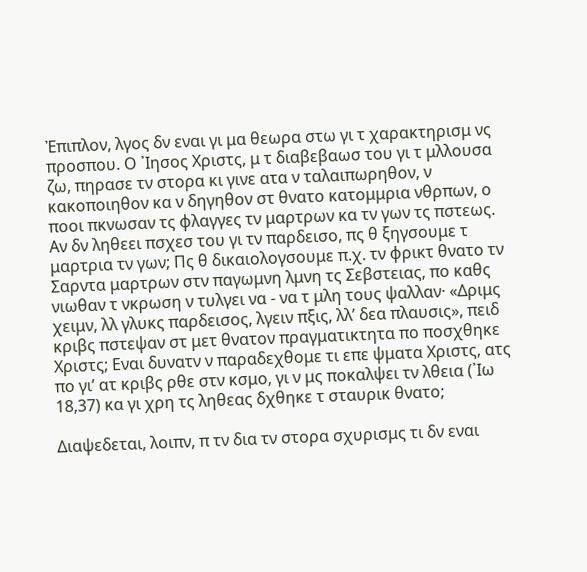Ἐπιπλον, λγος δν εναι γι μα θεωρα στω γι τ χαρακτηρισμ νς προσπου. Ο ᾿Ιησος Χριστς, μ τ διαβεβαωσ του γι τ μλλουσα ζω, πηρασε τν στορα κι γινε ατα ν ταλαιπωρηθον, ν κακοποιηθον κα ν δηγηθον στ θνατο κατομμρια νθρπων, ο ποοι πκνωσαν τς φλαγγες τν μαρτρων κα τν γων τς πστεως. Αν δν ληθεει πσχεσ του γι τν παρδεισο, πς θ ξηγσουμε τ μαρτρια τν γων; Πς θ δικαιολογσουμε π.χ. τν φρικτ θνατο τν Σαρντα μαρτρων στν παγωμνη λμνη τς Σεβστειας, πο καθς νιωθαν τ νκρωση ν τυλγει να - να τ μλη τους ψαλλαν· «Δριμς χειμν, λλ γλυκς παρδεισος, λγειν πξις, λλ’ δεα πλαυσις», πειδ κριβς πστεψαν στ μετ θνατον πραγματικτητα πο ποσχθηκε Χριστς; Εναι δυνατν ν παραδεχθομε τι επε ψματα Χριστς, ατς πο γι’ ατ κριβς ρθε στν κσμο, γι ν μς ποκαλψει τν λθεια (᾿Ιω 18,37) κα γι χρη τς ληθεας δχθηκε τ σταυρικ θνατο;

Διαψεδεται, λοιπν, π τν δια τν στορα σχυρισμς τι δν εναι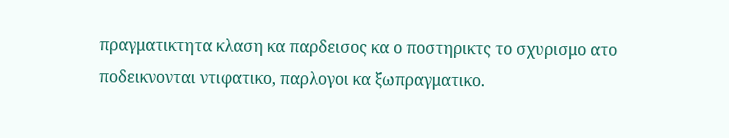πραγματικτητα κλαση κα παρδεισος κα ο ποστηρικτς το σχυρισμο ατο ποδεικνονται ντιφατικο, παρλογοι κα ξωπραγματικο.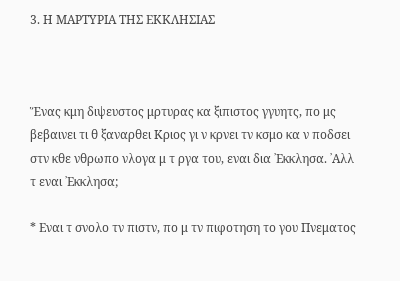3. Η ΜΑΡΤΥΡΙΑ ΤΗΣ ΕΚΚΛΗΣΙΑΣ



Ἕνας κμη διψευστος μρτυρας κα ξιπιστος γγυητς, πο μς βεβαινει τι θ ξαναρθει Κριος γι ν κρνει τν κσμο κα ν ποδσει στν κθε νθρωπο νλογα μ τ ργα του, εναι δια ᾿Εκκλησα. ᾿Αλλ τ εναι ᾿Εκκλησα;

* Εναι τ σνολο τν πιστν, πο μ τν πιφοτηση το γου Πνεματος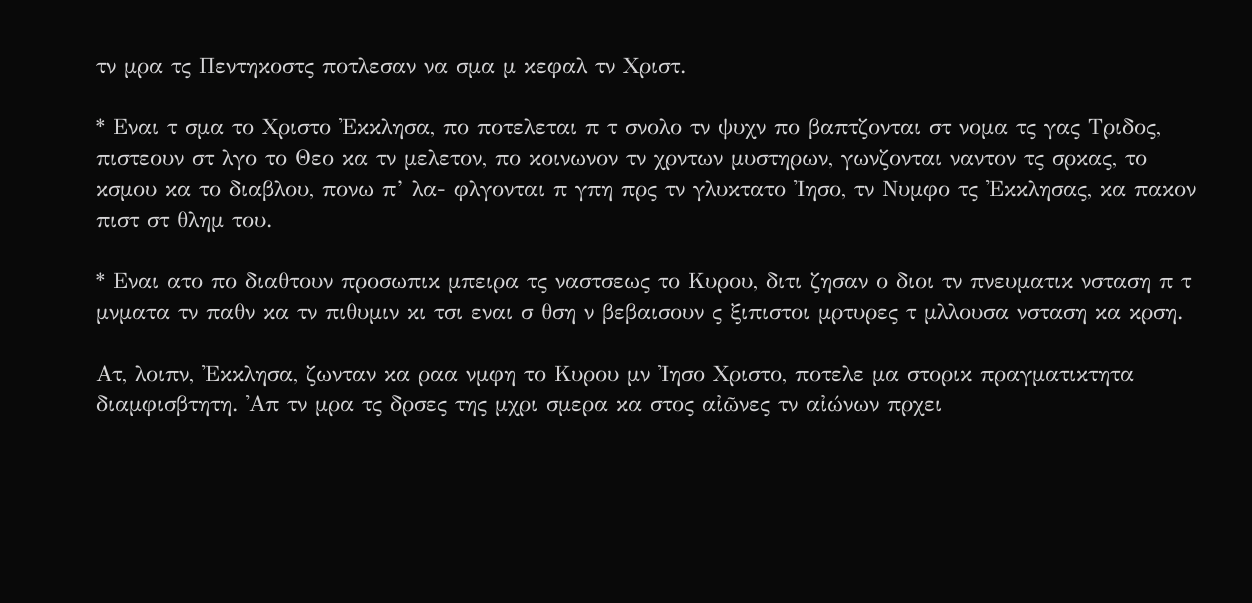τν μρα τς Πεντηκοστς ποτλεσαν να σμα μ κεφαλ τν Χριστ.

* Εναι τ σμα το Χριστο ᾿Εκκλησα, πο ποτελεται π τ σνολο τν ψυχν πο βαπτζονται στ νομα τς γας Τριδος, πιστεουν στ λγο το Θεο κα τν μελετον, πο κοινωνον τν χρντων μυστηρων, γωνζονται ναντον τς σρκας, το κσμου κα το διαβλου, πονω π’ λα- φλγονται π γπη πρς τν γλυκτατο ᾿Ιησο, τν Νυμφο τς ᾿Εκκλησας, κα πακον πιστ στ θλημ του.

* Εναι ατο πο διαθτουν προσωπικ μπειρα τς ναστσεως το Κυρου, διτι ζησαν ο διοι τν πνευματικ νσταση π τ μνματα τν παθν κα τν πιθυμιν κι τσι εναι σ θση ν βεβαισουν ς ξιπιστοι μρτυρες τ μλλουσα νσταση κα κρση.

Ατ, λοιπν, ᾿Εκκλησα, ζωνταν κα ραα νμφη το Κυρου μν ᾿Ιησο Χριστο, ποτελε μα στορικ πραγματικτητα διαμφισβτητη. ᾿Απ τν μρα τς δρσες της μχρι σμερα κα στος αἰῶνες τν αἰώνων πρχει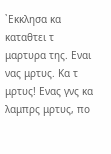᾿Εκκλησα κα καταθτει τ μαρτυρα της. Εναι νας μρτυς. Κα τ μρτυς! Ενας γνς κα λαμπρς μρτυς, πο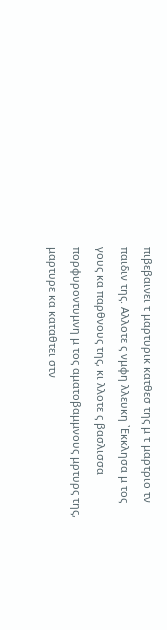πιβεβαινει τ μαρτυρικ κατθεσ της μ τ μαρτριο τν παιδιν της. Αλλοτε ς νμφη λλευκη ᾿Εκκλησα μ τος γους κα παρθνους της, κι λλοτε ς βασλισσα πορφυροντυμνη μ τος αματοβαμμνους μρτυρς της, μαρτυρε κα καταθτει στν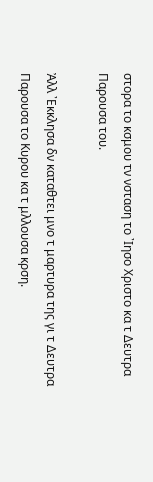στορα το κσμου τν νσταση το ᾿Ιησο Χριστο κα τ Δευτρα Παρουσα του.

Ἀλλ ᾿Εκκλησα δν καταθτει μνο τ μαρτυρα της γι τ Δευτρα Παρουσα το Κυρου κα τ μλλουσα κρση.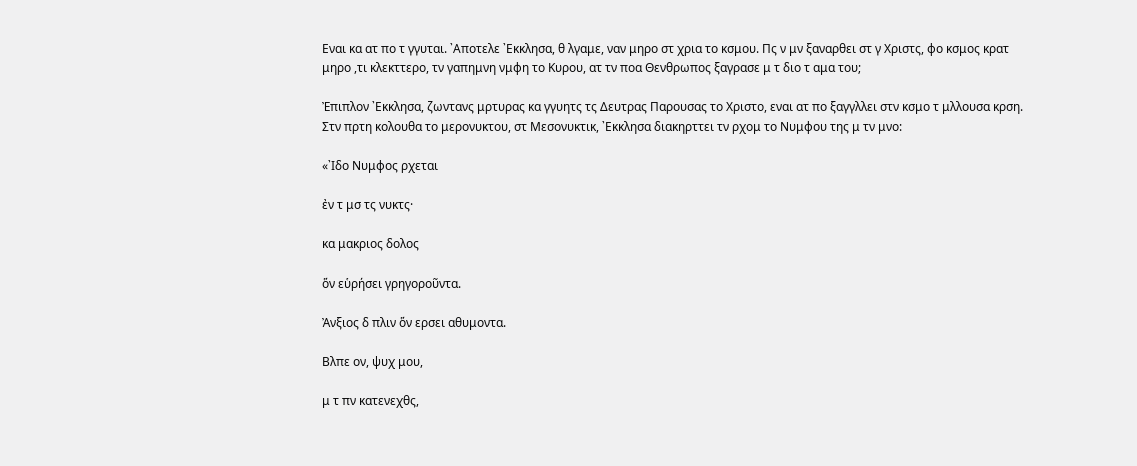Εναι κα ατ πο τ γγυται. ᾿Αποτελε ᾿Εκκλησα, θ λγαμε, ναν μηρο στ χρια το κσμου. Πς ν μν ξαναρθει στ γ Χριστς, φο κσμος κρατ μηρο ,τι κλεκττερο, τν γαπημνη νμφη το Κυρου, ατ τν ποα Θενθρωπος ξαγρασε μ τ διο τ αμα του;

Ἐπιπλον ᾿Εκκλησα, ζωντανς μρτυρας κα γγυητς τς Δευτρας Παρουσας το Χριστο, εναι ατ πο ξαγγλλει στν κσμο τ μλλουσα κρση. Στν πρτη κολουθα το μερονυκτου, στ Μεσονυκτικ, ᾿Εκκλησα διακηρττει τν ρχομ το Νυμφου της μ τν μνο:

«᾿Ιδο Νυμφος ρχεται

ἐν τ μσ τς νυκτς·

κα μακριος δολος

ὅν εὑρήσει γρηγοροῦντα.

Ἀνξιος δ πλιν ὅν ερσει αθυμοντα.

Βλπε ον, ψυχ μου,

μ τ πν κατενεχθς,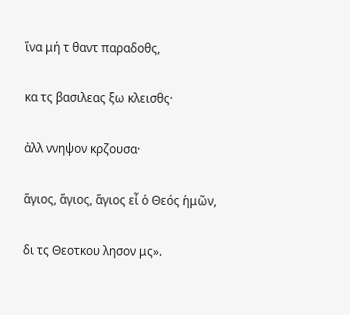ἵνα μή τ θαντ παραδοθς,

κα τς βασιλεας ξω κλεισθς·

ἀλλ ννηψον κρζουσα·

ἅγιος, ἅγιος, ἅγιος εἶ ὁ Θεός ἡμῶν,

δι τς Θεοτκου λησον μς».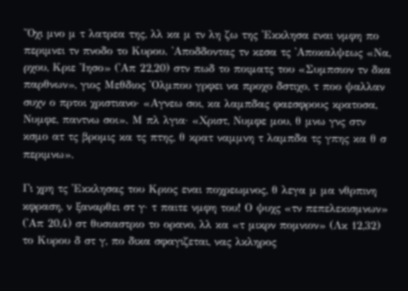Ὄχι μνο μ τ λατρεα της, λλ κα μ τν λη ζω της ᾿Εκκλησα εναι νμφη πο περιμνει τν πνοδο το Κυρου. ᾿Αποδδοντας τν κεσα τς ᾿Αποκαλψεως «Να, ρχου, Κριε ᾿Ιησο» (᾿Απ 22,20) στν πωδ το ποιματς του «Συμπσιον τν δκα παρθνων», γιος Μεθδιος ᾿Ολμπου γρφει να προχο δστιχο, τ ποο ψαλλαν συχν ο πρτοι χριστιανο· «Αγνεω σοι, κα λαμπδας φαεσφρους κρατοσα, Νυμφε, παντνω σοι». Μ πλ λγια· «Χριστ, Νυμφε μου, θ μνω γνς στν κσμο ατ τς βρομις κα τς πτης, θ κρατ ναμμνη τ λαμπδα τς γπης κα θ σ περιμνω».

Γι χρη τς ᾿Εκκλησας του Κριος εναι ποχρεωμνος, θ λεγα μ μα νθρπινη κφραση, ν ξαναρθει στ γ· τ παιτε νμφη του! Ο ψυχς «τν πεπελεκισμνων» (᾿Απ 20,4) στ θυσιαστριο το ορανο, λλ κα «τ μικρν πομνιον» (Λκ 12,32) το Κυρου δ στ γ, πο δικα σφαγιζεται, νας λκληρος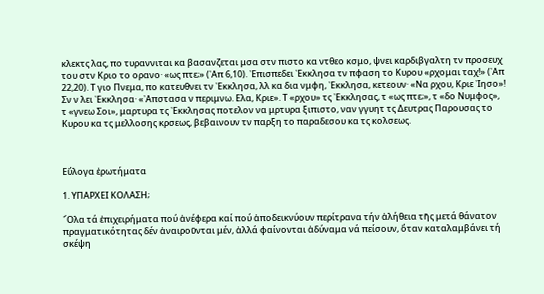κλεκτς λας, πο τυραννιται κα βασανζεται μσα στν πιστο κα ντθεο κσμο, ψνει καρδιβγαλτη τν προσευχ του στν Κριο το ορανο· «ως πτε;» (᾿Απ 6,10). ᾿Επισπεδει ᾿Εκκλησα τν πφαση το Κυρου «ρχομαι ταχ!» (᾿Απ 22,20). Τ γιο Πνεμα, πο κατευθνει τν ᾿Εκκλησα, λλ κα δια νμφη, ᾿Εκκλησα, κετεουν· «Να ρχου, Κριε ᾿Ιησο»! Σν ν λει ᾿Εκκλησα· «᾿Απστασα ν περιμνω. Ελα, Κριε». Τ «ρχου» τς ᾿Εκκλησας, τ «ως πτε;», τ «δο Νυμφος», τ «γνεω Σοι», μαρτυρα τς ᾿Εκκλησας ποτελον να μρτυρα ξιπιστο, ναν γγυητ τς Δευτρας Παρουσας το Κυρου κα τς μελλοσης κρσεως, βεβαινουν τν παρξη το παραδεσου κα τς κολσεως.



Εὔλογα ἐρωτήματα

1. ΥΠΑΡΧΕΙ ΚΟΛΑΣΗ;

῞Ολα τά ἐπιχειρήματα πού ἀνέφερα καί πού ἀποδεικνύουν περίτρανα τήν ἀλήθεια τῆς μετά θάνατον πραγματικότητας δέν ἀναιροῦνται μέν, ἀλλά φαίνονται ἀδύναμα νά πείσουν, ὅταν καταλαμβάνει τή σκέψη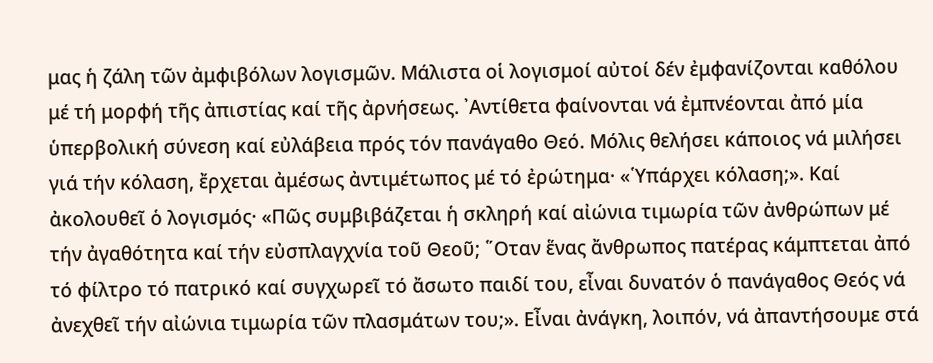μας ἡ ζάλη τῶν ἀμφιβόλων λογισμῶν. Μάλιστα οἱ λογισμοί αὐτοί δέν ἐμφανίζονται καθόλου μέ τή μορφή τῆς ἀπιστίας καί τῆς ἀρνήσεως. ᾿Αντίθετα φαίνονται νά ἐμπνέονται ἀπό μία ὑπερβολική σύνεση καί εὐλάβεια πρός τόν πανάγαθο Θεό. Μόλις θελήσει κάποιος νά μιλήσει γιά τήν κόλαση, ἔρχεται ἀμέσως ἀντιμέτωπος μέ τό ἐρώτημα· «῾Υπάρχει κόλαση;». Καί ἀκολουθεῖ ὁ λογισμός· «Πῶς συμβιβάζεται ἡ σκληρή καί αἰώνια τιμωρία τῶν ἀνθρώπων μέ τήν ἀγαθότητα καί τήν εὐσπλαγχνία τοῦ Θεοῦ; ῞Οταν ἕνας ἄνθρωπος πατέρας κάμπτεται ἀπό τό φίλτρο τό πατρικό καί συγχωρεῖ τό ἄσωτο παιδί του, εἶναι δυνατόν ὁ πανάγαθος Θεός νά ἀνεχθεῖ τήν αἰώνια τιμωρία τῶν πλασμάτων του;». Εἶναι ἀνάγκη, λοιπόν, νά ἀπαντήσουμε στά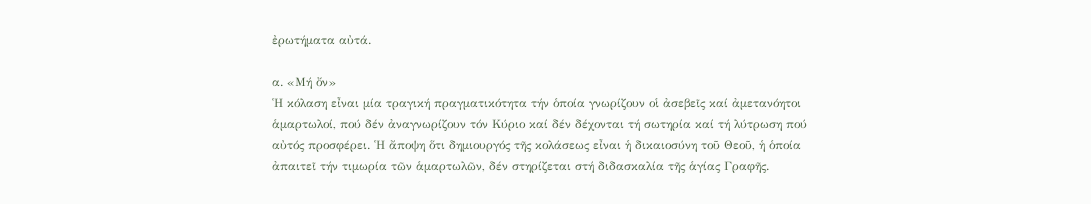ἐρωτήματα αὐτά.

α. «Μή ὄν»
῾Η κόλαση εἶναι μία τραγική πραγματικότητα τήν ὁποία γνωρίζουν οἱ ἀσεβεῖς καί ἀμετανόητοι ἁμαρτωλοί, πού δέν ἀναγνωρίζουν τόν Κύριο καί δέν δέχονται τή σωτηρία καί τή λύτρωση πού αὐτός προσφέρει. ῾Η ἄποψη ὅτι δημιουργός τῆς κολάσεως εἶναι ἡ δικαιοσύνη τοῦ Θεοῦ, ἡ ὁποία ἀπαιτεῖ τήν τιμωρία τῶν ἁμαρτωλῶν, δέν στηρίζεται στή διδασκαλία τῆς ἁγίας Γραφῆς.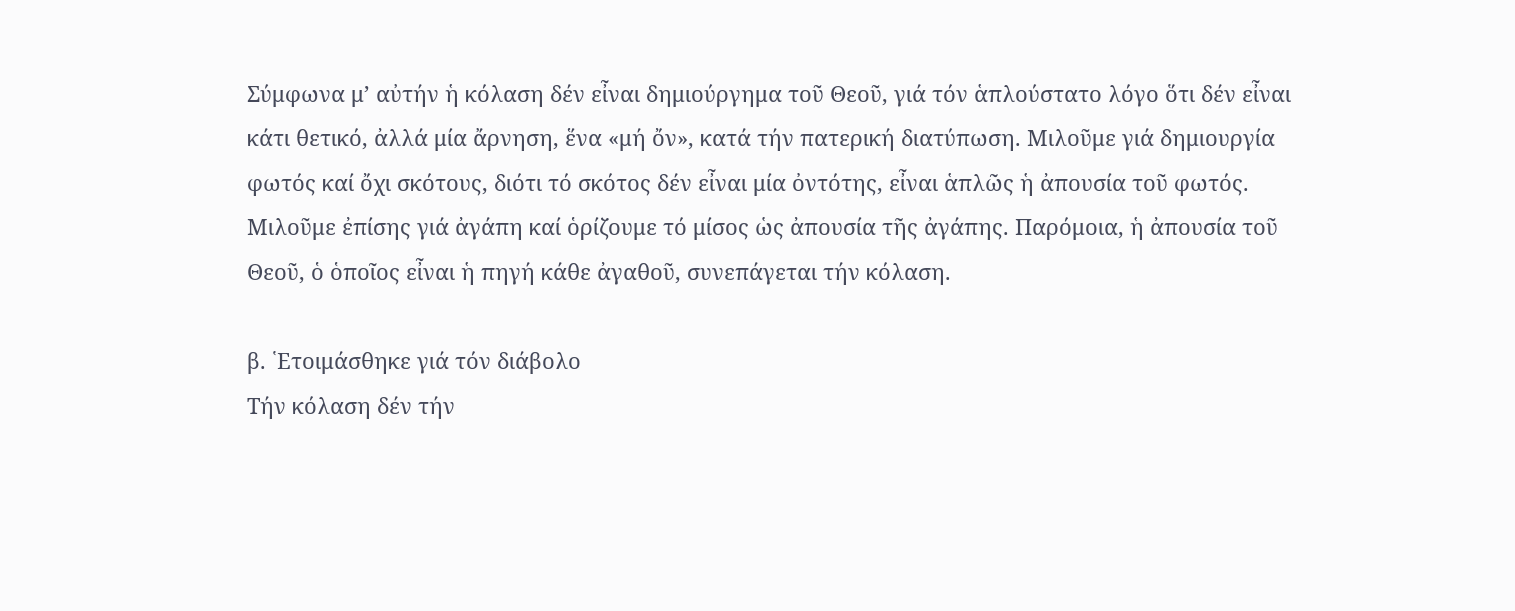Σύμφωνα μ’ αὐτήν ἡ κόλαση δέν εἶναι δημιούργημα τοῦ Θεοῦ, γιά τόν ἁπλούστατο λόγο ὅτι δέν εἶναι κάτι θετικό, ἀλλά μία ἄρνηση, ἕνα «μή ὄν», κατά τήν πατερική διατύπωση. Μιλοῦμε γιά δημιουργία φωτός καί ὄχι σκότους, διότι τό σκότος δέν εἶναι μία ὀντότης, εἶναι ἁπλῶς ἡ ἀπουσία τοῦ φωτός. Μιλοῦμε ἐπίσης γιά ἀγάπη καί ὁρίζουμε τό μίσος ὡς ἀπουσία τῆς ἀγάπης. Παρόμοια, ἡ ἀπουσία τοῦ Θεοῦ, ὁ ὁποῖος εἶναι ἡ πηγή κάθε ἀγαθοῦ, συνεπάγεται τήν κόλαση.

β. ῾Ετοιμάσθηκε γιά τόν διάβολο
Τήν κόλαση δέν τήν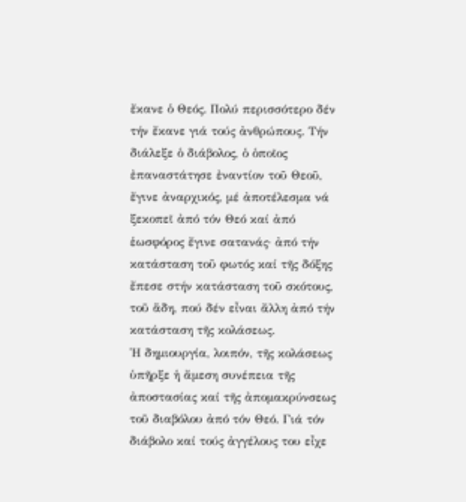ἔκανε ὁ Θεός. Πολύ περισσότερο δέν τήν ἔκανε γιά τούς ἀνθρώπους. Τήν διάλεξε ὁ διάβολος, ὁ ὁποῖος ἐπαναστάτησε ἐναντίον τοῦ Θεοῦ, ἔγινε ἀναρχικός, μέ ἀποτέλεσμα νά ξεκοπεῖ ἀπό τόν Θεό καί ἀπό ἑωσφόρος ἔγινε σατανάς· ἀπό τήν κατάσταση τοῦ φωτός καί τῆς δόξης ἔπεσε στήν κατάσταση τοῦ σκότους, τοῦ ἅδη, πού δέν εἶναι ἄλλη ἀπό τήν κατάσταση τῆς κολάσεως.
῾Η δημιουργία, λοιπόν, τῆς κολάσεως ὑπῆρξε ἡ ἄμεση συνέπεια τῆς ἀποστασίας καί τῆς ἀπομακρύνσεως τοῦ διαβόλου ἀπό τόν Θεό. Γιά τόν διάβολο καί τούς ἀγγέλους του εἶχε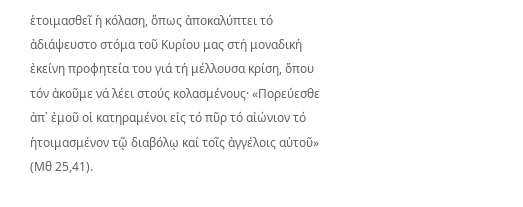ἑτοιμασθεῖ ἡ κόλαση, ὅπως ἀποκαλύπτει τό ἀδιάψευστο στόμα τοῦ Κυρίου μας στή μοναδική ἐκείνη προφητεία του γιά τή μέλλουσα κρίση, ὅπου τόν ἀκοῦμε νά λέει στούς κολασμένους· «Πορεύεσθε ἀπ᾿ ἐμοῦ οἱ κατηραμένοι εἰς τό πῦρ τό αἰώνιον τό ἡτοιμασμένον τῷ διαβόλῳ καί τοῖς ἀγγέλοις αὐτοῦ» (Μθ 25,41).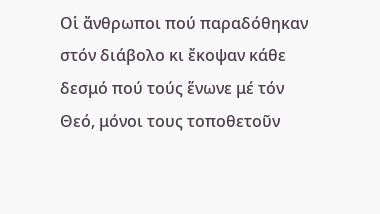Οἱ ἄνθρωποι πού παραδόθηκαν στόν διάβολο κι ἔκοψαν κάθε δεσμό πού τούς ἕνωνε μέ τόν Θεό, μόνοι τους τοποθετοῦν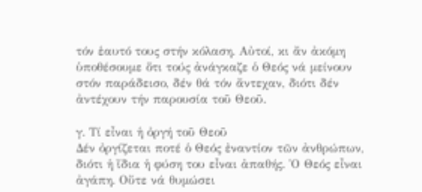τόν ἑαυτό τους στήν κόλαση. Αὐτοί, κι ἄν ἀκόμη ὑποθέσουμε ὅτι τούς ἀνάγκαζε ὁ Θεός νά μείνουν στόν παράδεισο, δέν θά τόν ἄντεχαν, διότι δέν ἀντέχουν τήν παρουσία τοῦ Θεοῦ.

γ. Τί εἶναι ἡ ὀργή τοῦ Θεοῦ
Δέν ὀργίζεται ποτέ ὁ Θεός ἐναντίον τῶν ἀνθρώπων, διότι ἡ ἴδια ἡ φύση του εἶναι ἀπαθής. ῾Ο Θεός εἶναι ἀγάπη. Οὔτε νά θυμώσει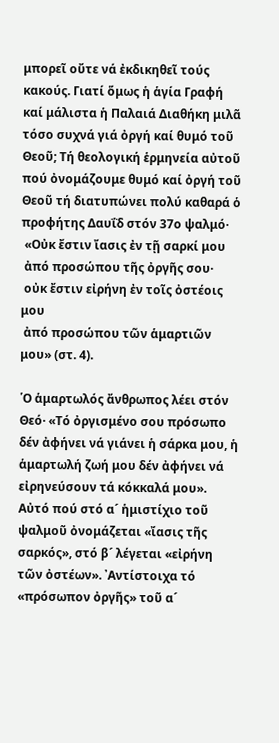μπορεῖ οὔτε νά ἐκδικηθεῖ τούς κακούς. Γιατί ὅμως ἡ ἁγία Γραφή καί μάλιστα ἡ Παλαιά Διαθήκη μιλᾶ τόσο συχνά γιά ὀργή καί θυμό τοῦ Θεοῦ; Τή θεολογική ἑρμηνεία αὐτοῦ πού ὀνομάζουμε θυμό καί ὀργή τοῦ Θεοῦ τή διατυπώνει πολύ καθαρά ὁ προφήτης Δαυΐδ στόν 37ο ψαλμό·
 «Οὐκ ἔστιν ἴασις ἐν τῇ σαρκί μου
 ἀπό προσώπου τῆς ὀργῆς σου·
 οὐκ ἔστιν εἰρήνη ἐν τοῖς ὀστέοις μου
 ἀπό προσώπου τῶν ἁμαρτιῶν μου» (στ. 4).

῾Ο ἁμαρτωλός ἄνθρωπος λέει στόν Θεό· «Τό ὀργισμένο σου πρόσωπο δέν ἀφήνει νά γιάνει ἡ σάρκα μου, ἡ ἁμαρτωλή ζωή μου δέν ἀφήνει νά εἰρηνεύσουν τά κόκκαλά μου». Αὐτό πού στό α´ ἡμιστίχιο τοῦ ψαλμοῦ ὀνομάζεται «ἴασις τῆς σαρκός», στό β´ λέγεται «εἰρήνη τῶν ὀστέων». ᾿Αντίστοιχα τό «πρόσωπον ὀργῆς» τοῦ α´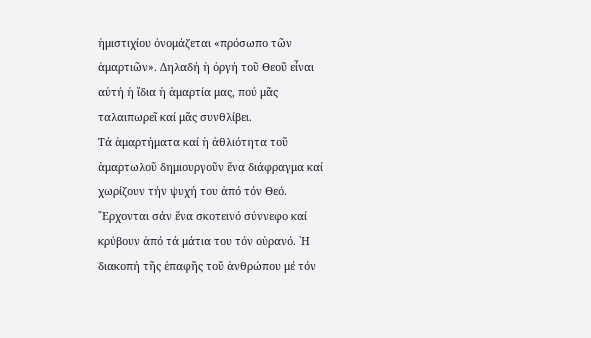ἡμιστιχίου ὀνομάζεται «πρόσωπο τῶν ἁμαρτιῶν». Δηλαδή ἡ ὀργή τοῦ Θεοῦ εἶναι αὐτή ἡ ἴδια ἡ ἁμαρτία μας, πού μᾶς ταλαιπωρεῖ καί μᾶς συνθλίβει.
Τά ἁμαρτήματα καί ἡ ἀθλιότητα τοῦ ἁμαρτωλοῦ δημιουργοῦν ἕνα διάφραγμα καί χωρίζουν τήν ψυχή του ἀπό τόν Θεό. ῎Ερχονται σάν ἕνα σκοτεινό σύννεφο καί κρύβουν ἀπό τά μάτια του τόν οὐρανό. ῾Η διακοπή τῆς ἐπαφῆς τοῦ ἀνθρώπου μέ τόν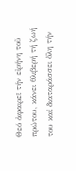Θεό ἀφαιρεῖ τήν εἰρήνη τοῦ πρώτου, κάνει θλιβερή τή ζωή του καί διαταράσσει ὅλη τήν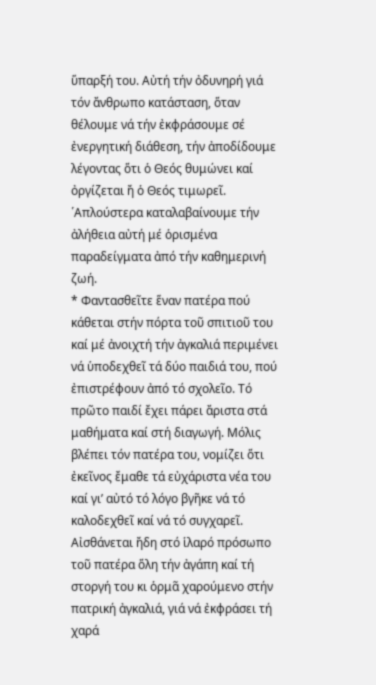ὕπαρξή του. Αὐτή τήν ὀδυνηρή γιά τόν ἄνθρωπο κατάσταση, ὅταν θέλουμε νά τήν ἐκφράσουμε σέ ἐνεργητική διάθεση, τήν ἀποδίδουμε λέγοντας ὅτι ὁ Θεός θυμώνει καί ὀργίζεται ἤ ὁ Θεός τιμωρεῖ.
῾Απλούστερα καταλαβαίνουμε τήν ἀλήθεια αὐτή μέ ὁρισμένα παραδείγματα ἀπό τήν καθημερινή ζωή.
* Φαντασθεῖτε ἕναν πατέρα πού κάθεται στήν πόρτα τοῦ σπιτιοῦ του καί μέ ἀνοιχτή τήν ἀγκαλιά περιμένει νά ὑποδεχθεῖ τά δύο παιδιά του, πού ἐπιστρέφουν ἀπό τό σχολεῖο. Τό πρῶτο παιδί ἔχει πάρει ἄριστα στά μαθήματα καί στή διαγωγή. Μόλις βλέπει τόν πατέρα του, νομίζει ὅτι ἐκεῖνος ἔμαθε τά εὐχάριστα νέα του καί γι’ αὐτό τό λόγο βγῆκε νά τό καλοδεχθεῖ καί νά τό συγχαρεῖ. Αἰσθάνεται ἤδη στό ἱλαρό πρόσωπο τοῦ πατέρα ὅλη τήν ἀγάπη καί τή στοργή του κι ὁρμᾶ χαρούμενο στήν πατρική ἀγκαλιά, γιά νά ἐκφράσει τή χαρά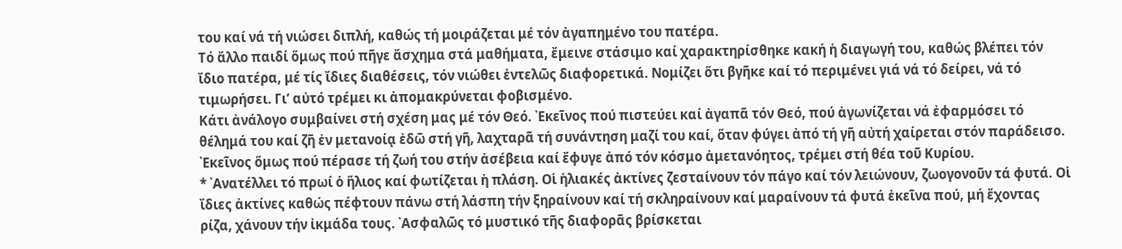του καί νά τή νιώσει διπλή, καθώς τή μοιράζεται μέ τόν ἀγαπημένο του πατέρα.
Τό ἄλλο παιδί ὅμως πού πῆγε ἄσχημα στά μαθήματα, ἔμεινε στάσιμο καί χαρακτηρίσθηκε κακή ἡ διαγωγή του, καθώς βλέπει τόν ἴδιο πατέρα, μέ τίς ἴδιες διαθέσεις, τόν νιώθει ἐντελῶς διαφορετικά. Νομίζει ὅτι βγῆκε καί τό περιμένει γιά νά τό δείρει, νά τό τιμωρήσει. Γι’ αὐτό τρέμει κι ἀπομακρύνεται φοβισμένο.
Κάτι ἀνάλογο συμβαίνει στή σχέση μας μέ τόν Θεό. ᾿Εκεῖνος πού πιστεύει καί ἀγαπᾶ τόν Θεό, πού ἀγωνίζεται νά ἐφαρμόσει τό θέλημά του καί ζῆ ἐν μετανοίᾳ ἐδῶ στή γῆ, λαχταρᾶ τή συνάντηση μαζί του καί, ὅταν φύγει ἀπό τή γῆ αὐτή χαίρεται στόν παράδεισο. ᾿Εκεῖνος ὅμως πού πέρασε τή ζωή του στήν ἀσέβεια καί ἔφυγε ἀπό τόν κόσμο ἀμετανόητος, τρέμει στή θέα τοῦ Κυρίου.
* ᾿Ανατέλλει τό πρωί ὁ ἥλιος καί φωτίζεται ἡ πλάση. Οἱ ἡλιακές ἀκτίνες ζεσταίνουν τόν πάγο καί τόν λειώνουν, ζωογονοῦν τά φυτά. Οἱ ἴδιες ἀκτίνες καθώς πέφτουν πάνω στή λάσπη τήν ξηραίνουν καί τή σκληραίνουν καί μαραίνουν τά φυτά ἐκεῖνα πού, μή ἔχοντας ρίζα, χάνουν τήν ἰκμάδα τους. ᾿Ασφαλῶς τό μυστικό τῆς διαφορᾶς βρίσκεται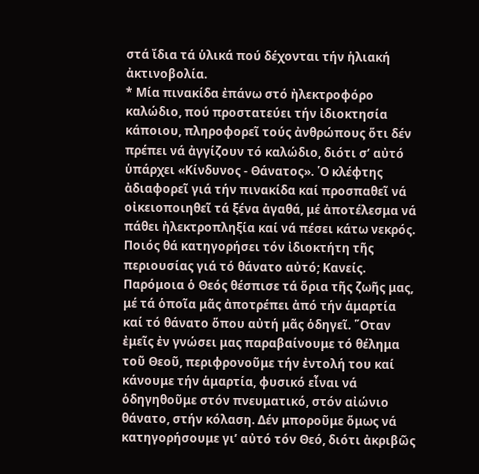στά ἴδια τά ὑλικά πού δέχονται τήν ἡλιακή ἀκτινοβολία.
* Μία πινακίδα ἐπάνω στό ἠλεκτροφόρο καλώδιο, πού προστατεύει τήν ἰδιοκτησία κάποιου, πληροφορεῖ τούς ἀνθρώπους ὅτι δέν πρέπει νά ἀγγίζουν τό καλώδιο, διότι σ’ αὐτό ὑπάρχει «Κίνδυνος - Θάνατος». ῾Ο κλέφτης ἀδιαφορεῖ γιά τήν πινακίδα καί προσπαθεῖ νά οἰκειοποιηθεῖ τά ξένα ἀγαθά, μέ ἀποτέλεσμα νά πάθει ἠλεκτροπληξία καί νά πέσει κάτω νεκρός. Ποιός θά κατηγορήσει τόν ἰδιοκτήτη τῆς περιουσίας γιά τό θάνατο αὐτό; Κανείς.
Παρόμοια ὁ Θεός θέσπισε τά ὅρια τῆς ζωῆς μας, μέ τά ὁποῖα μᾶς ἀποτρέπει ἀπό τήν ἁμαρτία καί τό θάνατο ὅπου αὐτή μᾶς ὁδηγεῖ. ῞Οταν ἐμεῖς ἐν γνώσει μας παραβαίνουμε τό θέλημα τοῦ Θεοῦ, περιφρονοῦμε τήν ἐντολή του καί κάνουμε τήν ἁμαρτία, φυσικό εἶναι νά ὁδηγηθοῦμε στόν πνευματικό, στόν αἰώνιο θάνατο, στήν κόλαση. Δέν μποροῦμε ὅμως νά κατηγορήσουμε γι’ αὐτό τόν Θεό, διότι ἀκριβῶς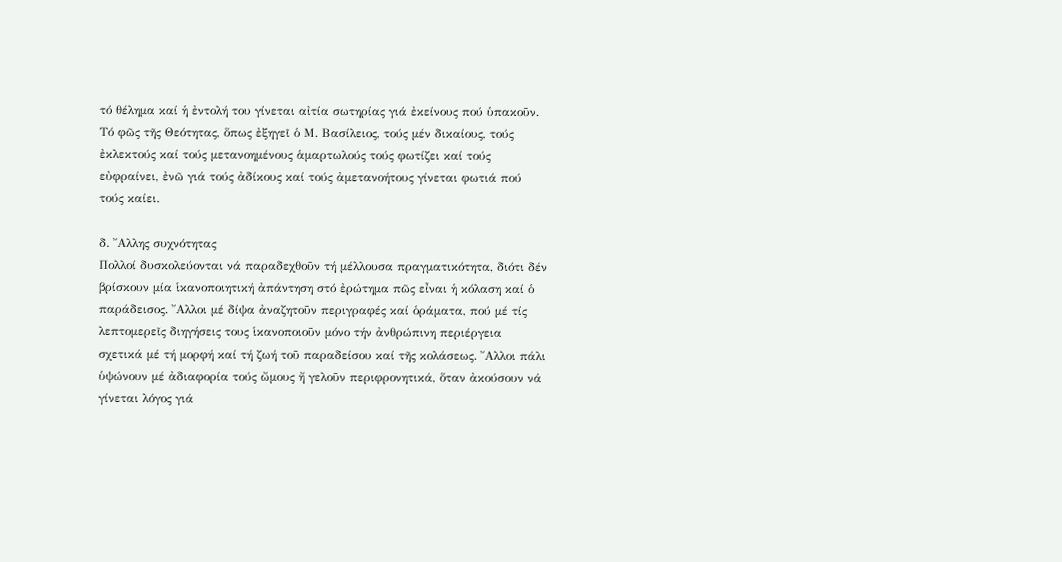τό θέλημα καί ἡ ἐντολή του γίνεται αἰτία σωτηρίας γιά ἐκείνους πού ὑπακοῦν. Τό φῶς τῆς Θεότητας, ὅπως ἐξηγεῖ ὁ Μ. Βασίλειος, τούς μέν δικαίους, τούς ἐκλεκτούς καί τούς μετανοημένους ἁμαρτωλούς τούς φωτίζει καί τούς εὐφραίνει, ἐνῶ γιά τούς ἀδίκους καί τούς ἀμετανοήτους γίνεται φωτιά πού τούς καίει.

δ. ῎Αλλης συχνότητας
Πολλοί δυσκολεύονται νά παραδεχθοῦν τή μέλλουσα πραγματικότητα, διότι δέν βρίσκουν μία ἱκανοποιητική ἀπάντηση στό ἐρώτημα πῶς εἶναι ἡ κόλαση καί ὁ παράδεισος. ῎Αλλοι μέ δίψα ἀναζητοῦν περιγραφές καί ὁράματα, πού μέ τίς λεπτομερεῖς διηγήσεις τους ἱκανοποιοῦν μόνο τήν ἀνθρώπινη περιέργεια σχετικά μέ τή μορφή καί τή ζωή τοῦ παραδείσου καί τῆς κολάσεως. ῎Αλλοι πάλι ὑψώνουν μέ ἀδιαφορία τούς ὤμους ἤ γελοῦν περιφρονητικά, ὅταν ἀκούσουν νά γίνεται λόγος γιά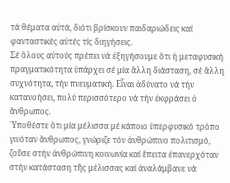τά θέματα αὐτά, διότι βρίσκουν παιδαριώδεις καί φανταστικές αὐτές τίς διηγήσεις.
Σέ ὅλους αὐτούς πρέπει νά ἐξηγήσουμε ὅτι ἡ μεταφυσική πραγματικότητα ὑπάρχει σέ μία ἄλλη διάσταση, σέ ἄλλη συχνότητα, τήν πνευματική. Εἶναι ἀδύνατο νά τήν κατανοήσει, πολύ περισσότερο νά τήν ἐκφράσει ὁ ἄνθρωπος.
῾Υποθέστε ὅτι μία μέλισσα μέ κάποιο ὑπερφυσικό τρόπο γινόταν ἄνθρωπος, γνώριζε τόν ἀνθρώπινο πολιτισμό, ζοῦσε στήν ἀνθρώπινη κοινωνία καί ἔπειτα ἐπανερχόταν στήν κατάσταση τῆς μέλισσας καί ἀναλάμβανε νά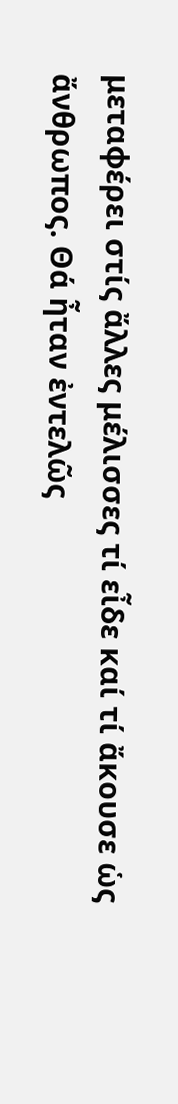μεταφέρει στίς ἄλλες μέλισσες τί εἶδε καί τί ἄκουσε ὡς ἄνθρωπος. Θά ἦταν ἐντελῶς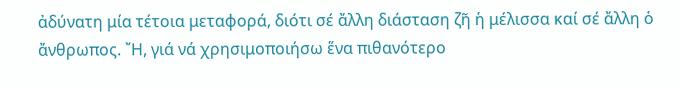ἀδύνατη μία τέτοια μεταφορά, διότι σέ ἄλλη διάσταση ζῆ ἡ μέλισσα καί σέ ἄλλη ὁ ἄνθρωπος. ῎Η, γιά νά χρησιμοποιήσω ἕνα πιθανότερο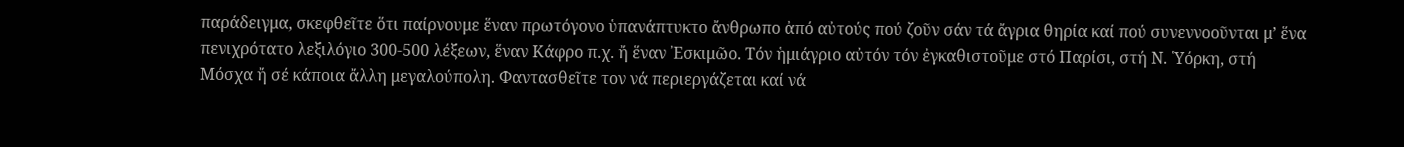παράδειγμα, σκεφθεῖτε ὅτι παίρνουμε ἕναν πρωτόγονο ὑπανάπτυκτο ἄνθρωπο ἀπό αὐτούς πού ζοῦν σάν τά ἄγρια θηρία καί πού συνεννοοῦνται μ’ ἕνα πενιχρότατο λεξιλόγιο 300-500 λέξεων, ἕναν Κάφρο π.χ. ἤ ἕναν ᾿Εσκιμῶο. Τόν ἡμιάγριο αὐτόν τόν ἐγκαθιστοῦμε στό Παρίσι, στή Ν. ῾Υόρκη, στή Μόσχα ἤ σέ κάποια ἄλλη μεγαλούπολη. Φαντασθεῖτε τον νά περιεργάζεται καί νά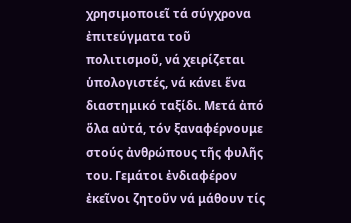χρησιμοποιεῖ τά σύγχρονα ἐπιτεύγματα τοῦ πολιτισμοῦ, νά χειρίζεται ὑπολογιστές, νά κάνει ἕνα διαστημικό ταξίδι. Μετά ἀπό ὅλα αὐτά, τόν ξαναφέρνουμε στούς ἀνθρώπους τῆς φυλῆς του. Γεμάτοι ἐνδιαφέρον ἐκεῖνοι ζητοῦν νά μάθουν τίς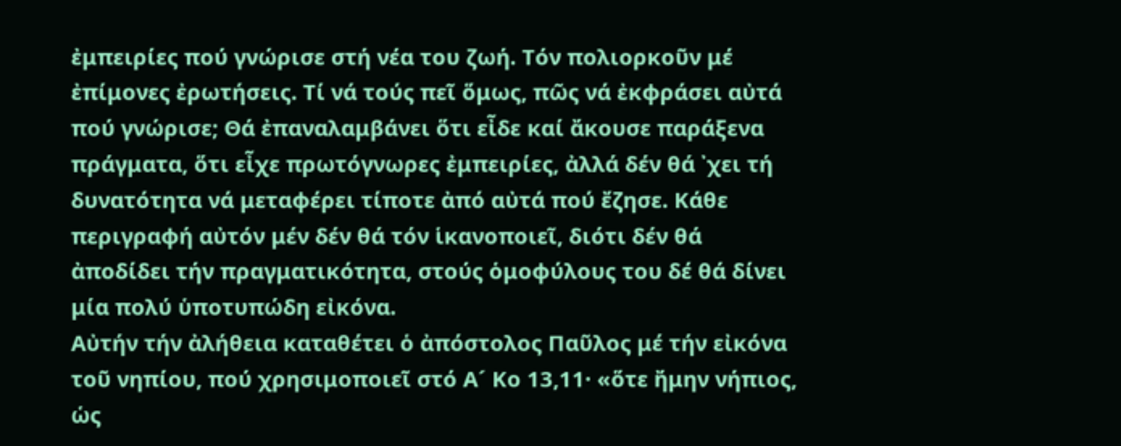ἐμπειρίες πού γνώρισε στή νέα του ζωή. Τόν πολιορκοῦν μέ ἐπίμονες ἐρωτήσεις. Τί νά τούς πεῖ ὅμως, πῶς νά ἐκφράσει αὐτά πού γνώρισε; Θά ἐπαναλαμβάνει ὅτι εἶδε καί ἄκουσε παράξενα πράγματα, ὅτι εἶχε πρωτόγνωρες ἐμπειρίες, ἀλλά δέν θά ᾿χει τή δυνατότητα νά μεταφέρει τίποτε ἀπό αὐτά πού ἔζησε. Κάθε περιγραφή αὐτόν μέν δέν θά τόν ἱκανοποιεῖ, διότι δέν θά ἀποδίδει τήν πραγματικότητα, στούς ὁμοφύλους του δέ θά δίνει μία πολύ ὑποτυπώδη εἰκόνα.
Αὐτήν τήν ἀλήθεια καταθέτει ὁ ἀπόστολος Παῦλος μέ τήν εἰκόνα τοῦ νηπίου, πού χρησιμοποιεῖ στό Α´ Κο 13,11· «ὅτε ἤμην νήπιος, ὡς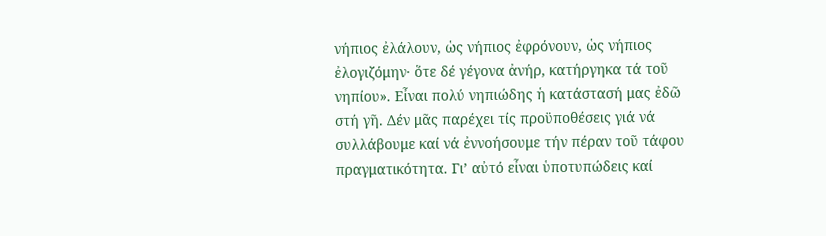νήπιος ἐλάλουν, ὡς νήπιος ἐφρόνουν, ὡς νήπιος ἐλογιζόμην· ὅτε δέ γέγονα ἀνήρ, κατήργηκα τά τοῦ νηπίου». Εἶναι πολύ νηπιώδης ἡ κατάστασή μας ἐδῶ στή γῆ. Δέν μᾶς παρέχει τίς προϋποθέσεις γιά νά συλλάβουμε καί νά ἐννοήσουμε τήν πέραν τοῦ τάφου πραγματικότητα. Γι’ αὐτό εἶναι ὑποτυπώδεις καί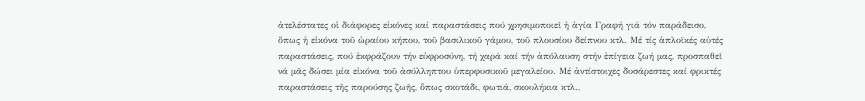ἀτελέστατες οἱ διάφορες εἰκόνες καί παραστάσεις πού χρησιμοποιεῖ ἡ ἁγία Γραφή γιά τόν παράδεισο, ὅπως ἡ εἰκόνα τοῦ ὡραίου κήπου, τοῦ βασιλικοῦ γάμου, τοῦ πλουσίου δείπνου κτλ. Μέ τίς ἁπλοϊκές αὐτές παραστάσεις, πού ἐκφράζουν τήν εὐφροσύνη, τή χαρά καί τήν ἀπόλαυση στήν ἐπίγεια ζωή μας, προσπαθεῖ νά μᾶς δώσει μία εἰκόνα τοῦ ἀσύλληπτου ὑπερφυσικοῦ μεγαλείου. Μέ ἀντίστοιχες δυσάρεστες καί φρικτές παραστάσεις τῆς παρούσης ζωῆς, ὅπως σκοτάδι, φωτιά, σκουλήκια κτλ.,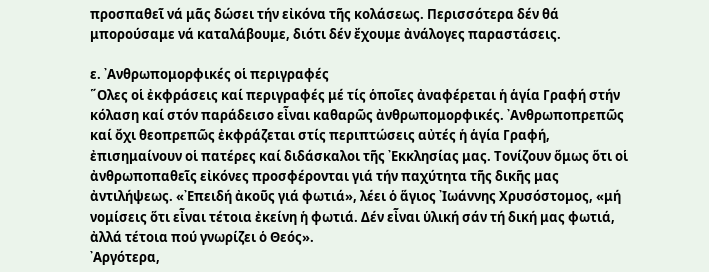προσπαθεῖ νά μᾶς δώσει τήν εἰκόνα τῆς κολάσεως. Περισσότερα δέν θά μπορούσαμε νά καταλάβουμε, διότι δέν ἔχουμε ἀνάλογες παραστάσεις.

ε. ᾿Ανθρωπομορφικές οἱ περιγραφές
῞Ολες οἱ ἐκφράσεις καί περιγραφές μέ τίς ὁποῖες ἀναφέρεται ἡ ἁγία Γραφή στήν κόλαση καί στόν παράδεισο εἶναι καθαρῶς ἀνθρωπομορφικές. ᾿Ανθρωποπρεπῶς καί ὄχι θεοπρεπῶς ἐκφράζεται στίς περιπτώσεις αὐτές ἡ ἁγία Γραφή, ἐπισημαίνουν οἱ πατέρες καί διδάσκαλοι τῆς ᾿Εκκλησίας μας. Τονίζουν ὅμως ὅτι οἱ ἀνθρωποπαθεῖς εἰκόνες προσφέρονται γιά τήν παχύτητα τῆς δικῆς μας ἀντιλήψεως. «᾿Επειδή ἀκοῦς γιά φωτιά», λέει ὁ ἅγιος ᾿Ιωάννης Χρυσόστομος, «μή νομίσεις ὅτι εἶναι τέτοια ἐκείνη ἡ φωτιά. Δέν εἶναι ὑλική σάν τή δική μας φωτιά, ἀλλά τέτοια πού γνωρίζει ὁ Θεός».
᾿Αργότερα,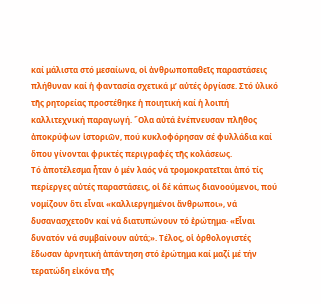καί μάλιστα στό μεσαίωνα, οἱ ἀνθρωποπαθεῖς παραστάσεις πλήθυναν καί ἡ φαντασία σχετικά μ’ αὐτές ὀργίασε. Στό ὑλικό τῆς ρητορείας προστέθηκε ἡ ποιητική καί ἡ λοιπή καλλιτεχνική παραγωγή. ῞Ολα αὐτά ἐνέπνευσαν πλῆθος ἀποκρύφων ἱστοριῶν, πού κυκλοφόρησαν σέ φυλλάδια καί ὅπου γίνονται φρικτές περιγραφές τῆς κολάσεως.
Τό ἀποτέλεσμα ἦταν ὁ μέν λαός νά τρομοκρατεῖται ἀπό τίς περίεργες αὐτές παραστάσεις, οἱ δέ κάπως διανοούμενοι, πού νομίζουν ὅτι εἶναι «καλλιεργημένοι ἄνθρωποι», νά δυσανασχετοῦν καί νά διατυπώνουν τό ἐρώτημα· «Εἶναι δυνατόν νά συμβαίνουν αὐτά;». Τέλος, οἱ ὀρθολογιστές ἔδωσαν ἀρνητική ἀπάντηση στό ἐρώτημα καί μαζί μέ τήν τερατώδη εἰκόνα τῆς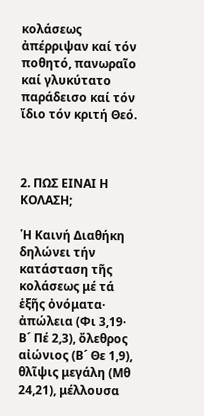κολάσεως ἀπέρριψαν καί τόν ποθητό, πανωραῖο καί γλυκύτατο παράδεισο καί τόν ἴδιο τόν κριτή Θεό.



2. ΠΩΣ ΕΙΝΑΙ Η ΚΟΛΑΣΗ;

῾Η Καινή Διαθήκη δηλώνει τήν κατάσταση τῆς κολάσεως μέ τά ἑξῆς ὀνόματα· ἀπώλεια (Φι 3,19· Β´ Πέ 2,3), ὄλεθρος αἰώνιος (Β´ Θε 1,9), θλῖψις μεγάλη (Μθ 24,21), μέλλουσα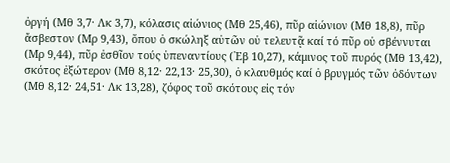ὀργή (Μθ 3,7· Λκ 3,7), κόλασις αἰώνιος (Μθ 25,46), πῦρ αἰώνιον (Μθ 18,8), πῦρ ἄσβεστον (Μρ 9,43), ὅπου ὁ σκώληξ αὐτῶν οὐ τελευτᾷ καί τό πῦρ οὐ σβέννυται (Μρ 9,44), πῦρ ἐσθῖον τούς ὑπεναντίους (῾Εβ 10,27), κάμινος τοῦ πυρός (Μθ 13,42), σκότος ἐξώτερον (Μθ 8,12· 22,13· 25,30), ὁ κλαυθμός καί ὁ βρυγμός τῶν ὀδόντων (Μθ 8,12· 24,51· Λκ 13,28), ζόφος τοῦ σκότους εἰς τόν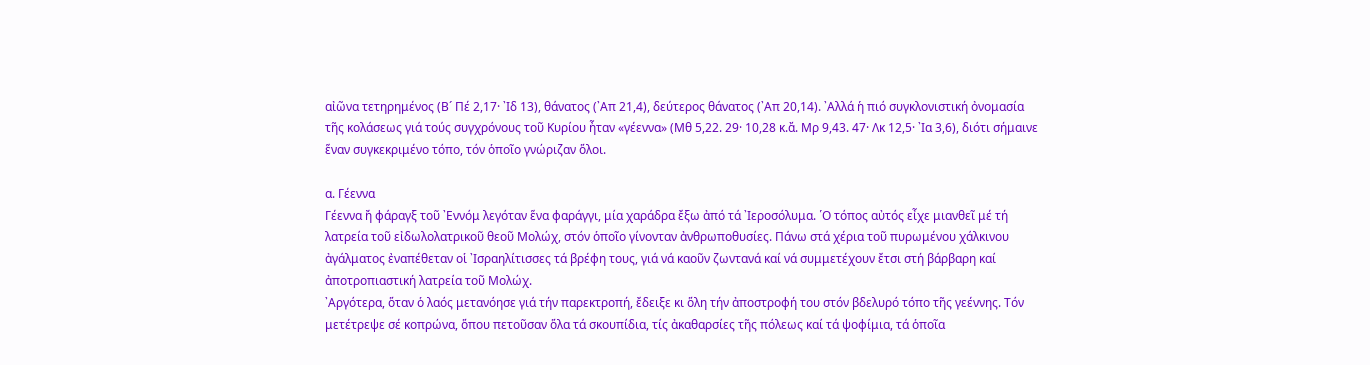αἰῶνα τετηρημένος (Β´ Πέ 2,17· ᾿Ιδ 13), θάνατος (᾿Απ 21,4), δεύτερος θάνατος (᾿Απ 20,14). ᾿Αλλά ἡ πιό συγκλονιστική ὀνομασία τῆς κολάσεως γιά τούς συγχρόνους τοῦ Κυρίου ἦταν «γέεννα» (Μθ 5,22. 29· 10,28 κ.ἄ. Μρ 9,43. 47· Λκ 12,5· ᾿Ια 3,6), διότι σήμαινε ἕναν συγκεκριμένο τόπο, τόν ὁποῖο γνώριζαν ὅλοι.

α. Γέεννα
Γέεννα ἤ φάραγξ τοῦ ᾿Εννόμ λεγόταν ἕνα φαράγγι, μία χαράδρα ἔξω ἀπό τά ᾿Ιεροσόλυμα. ῾Ο τόπος αὐτός εἶχε μιανθεῖ μέ τή λατρεία τοῦ εἰδωλολατρικοῦ θεοῦ Μολώχ, στόν ὁποῖο γίνονταν ἀνθρωποθυσίες. Πάνω στά χέρια τοῦ πυρωμένου χάλκινου ἀγάλματος ἐναπέθεταν οἱ ᾿Ισραηλίτισσες τά βρέφη τους, γιά νά καοῦν ζωντανά καί νά συμμετέχουν ἔτσι στή βάρβαρη καί ἀποτροπιαστική λατρεία τοῦ Μολώχ.
᾿Αργότερα, ὅταν ὁ λαός μετανόησε γιά τήν παρεκτροπή, ἔδειξε κι ὅλη τήν ἀποστροφή του στόν βδελυρό τόπο τῆς γεέννης. Τόν μετέτρεψε σέ κοπρώνα, ὅπου πετοῦσαν ὅλα τά σκουπίδια, τίς ἀκαθαρσίες τῆς πόλεως καί τά ψοφίμια, τά ὁποῖα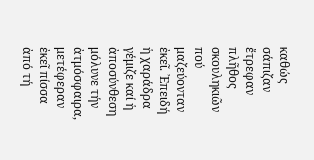καθώς σάπιζαν ἔτρεφαν πλῆθος σκουληκιῶν πού μαζεύονταν ἐκεῖ. ᾿Επειδή ἡ χαράδρα γέμιζε καί ἡ ἀποσύνθεση μόλυνε τήν ἀτμόσφαιρα, μετέφεραν ἐκεῖ πίσσα ἀπό τή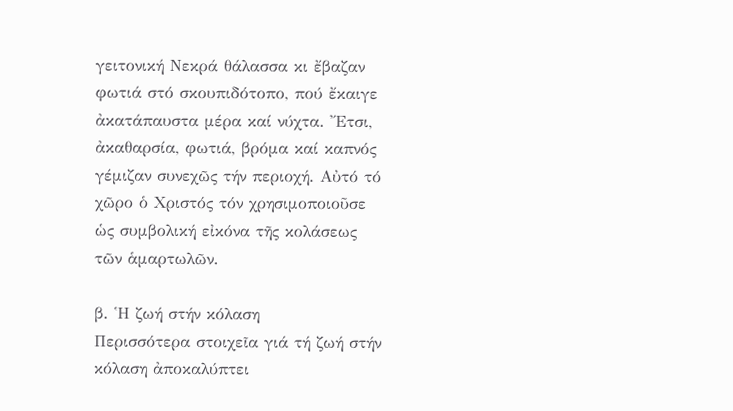γειτονική Νεκρά θάλασσα κι ἔβαζαν φωτιά στό σκουπιδότοπο, πού ἔκαιγε ἀκατάπαυστα μέρα καί νύχτα. ῎Ετσι, ἀκαθαρσία, φωτιά, βρόμα καί καπνός γέμιζαν συνεχῶς τήν περιοχή. Αὐτό τό χῶρο ὁ Χριστός τόν χρησιμοποιοῦσε ὡς συμβολική εἰκόνα τῆς κολάσεως τῶν ἁμαρτωλῶν.

β. ῾Η ζωή στήν κόλαση
Περισσότερα στοιχεῖα γιά τή ζωή στήν κόλαση ἀποκαλύπτει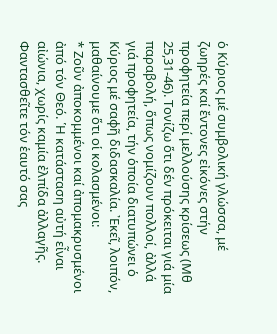ὁ Κύριος μέ συμβολική γλώσσα, μέ ζωηρές καί ἔντονες εἰκόνες στήν προφητεία περί μελλούσης κρίσεως (Μθ 25,31-46). Τονίζω ὅτι δέν πρόκειται γιά μία παραβολή, ὅπως νομίζουν πολλοί, ἀλλά γιά προφητεία, τήν ὁποία διατυπώνει ὁ Κύριος μέ σαφῆ διδασκαλία. ᾿Εκεῖ, λοιπόν, μαθαίνουμε ὅτι οἱ κολασμένοι:
* Ζοῦν ἀποκομμένοι καί ἀπομακρυσμένοι ἀπό τόν Θεό. ῾Η κατάσταση αὐτή εἶναι αἰώνια, χωρίς καμία ἐλπίδα ἀλλαγῆς. Φαντασθεῖτε τόν ἑαυτό σας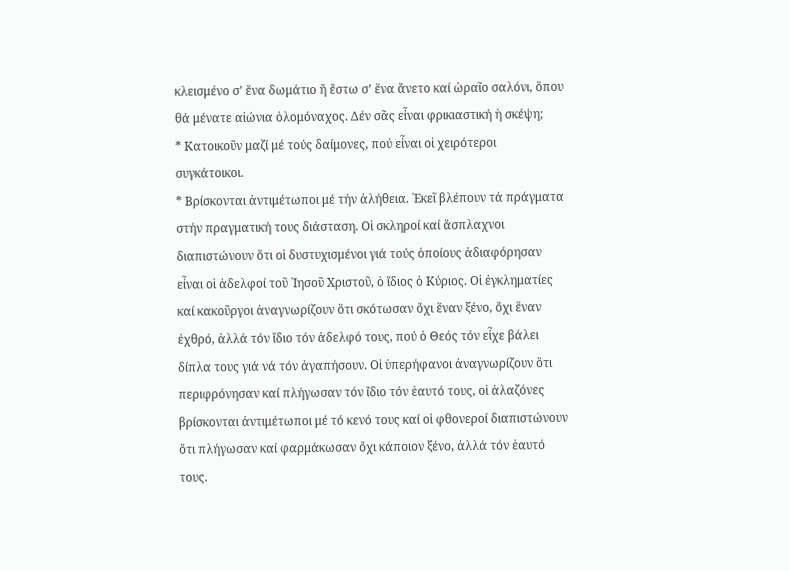κλεισμένο σ’ ἕνα δωμάτιο ἤ ἔστω σ’ ἕνα ἄνετο καί ὡραῖο σαλόνι, ὅπου θά μένατε αἰώνια ὁλομόναχος. Δέν σᾶς εἶναι φρικιαστική ἡ σκέψη;
* Κατοικοῦν μαζί μέ τούς δαίμονες, πού εἶναι οἱ χειρότεροι συγκάτοικοι.
* Βρίσκονται ἀντιμέτωποι μέ τήν ἀλήθεια. ᾿Εκεῖ βλέπουν τά πράγματα στήν πραγματική τους διάσταση. Οἱ σκληροί καί ἄσπλαχνοι διαπιστώνουν ὅτι οἱ δυστυχισμένοι γιά τούς ὁποίους ἀδιαφόρησαν εἶναι οἱ ἀδελφοί τοῦ ᾿Ιησοῦ Χριστοῦ, ὁ ἴδιος ὁ Κύριος. Οἱ ἐγκληματίες καί κακοῦργοι ἀναγνωρίζουν ὅτι σκότωσαν ὄχι ἕναν ξένο, ὄχι ἕναν ἐχθρό, ἀλλά τόν ἴδιο τόν ἀδελφό τους, πού ὁ Θεός τόν εἶχε βάλει δίπλα τους γιά νά τόν ἀγαπήσουν. Οἱ ὑπερήφανοι ἀναγνωρίζουν ὅτι περιφρόνησαν καί πλήγωσαν τόν ἴδιο τόν ἑαυτό τους, οἱ ἀλαζόνες βρίσκονται ἀντιμέτωποι μέ τό κενό τους καί οἱ φθονεροί διαπιστώνουν ὅτι πλήγωσαν καί φαρμάκωσαν ὄχι κάποιον ξένο, ἀλλά τόν ἑαυτό τους.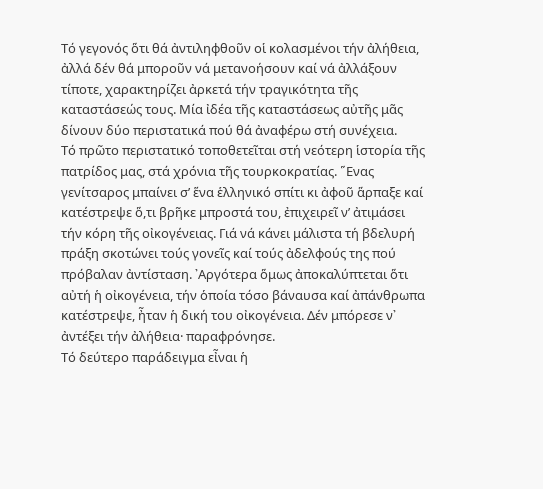Τό γεγονός ὅτι θά ἀντιληφθοῦν οἱ κολασμένοι τήν ἀλήθεια, ἀλλά δέν θά μποροῦν νά μετανοήσουν καί νά ἀλλάξουν τίποτε, χαρακτηρίζει ἀρκετά τήν τραγικότητα τῆς καταστάσεώς τους. Μία ἰδέα τῆς καταστάσεως αὐτῆς μᾶς δίνουν δύο περιστατικά πού θά ἀναφέρω στή συνέχεια.
Τό πρῶτο περιστατικό τοποθετεῖται στή νεότερη ἱστορία τῆς πατρίδος μας, στά χρόνια τῆς τουρκοκρατίας. ῞Ενας γενίτσαρος μπαίνει σ’ ἕνα ἑλληνικό σπίτι κι ἀφοῦ ἅρπαξε καί κατέστρεψε ὅ,τι βρῆκε μπροστά του, ἐπιχειρεῖ ν’ ἀτιμάσει τήν κόρη τῆς οἰκογένειας. Γιά νά κάνει μάλιστα τή βδελυρή πράξη σκοτώνει τούς γονεῖς καί τούς ἀδελφούς της πού πρόβαλαν ἀντίσταση. ᾿Αργότερα ὅμως ἀποκαλύπτεται ὅτι αὐτή ἡ οἰκογένεια, τήν ὁποία τόσο βάναυσα καί ἀπάνθρωπα κατέστρεψε, ἦταν ἡ δική του οἰκογένεια. Δέν μπόρεσε ν᾿ ἀντέξει τήν ἀλήθεια· παραφρόνησε.
Τό δεύτερο παράδειγμα εἶναι ἡ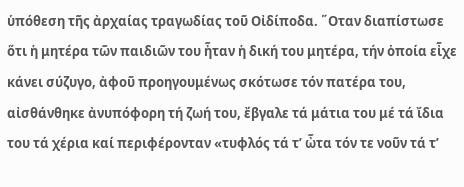ὑπόθεση τῆς ἀρχαίας τραγωδίας τοῦ Οἰδίποδα. ῞Οταν διαπίστωσε ὅτι ἡ μητέρα τῶν παιδιῶν του ἦταν ἡ δική του μητέρα, τήν ὁποία εἶχε κάνει σύζυγο, ἀφοῦ προηγουμένως σκότωσε τόν πατέρα του, αἰσθάνθηκε ἀνυπόφορη τή ζωή του, ἔβγαλε τά μάτια του μέ τά ἴδια του τά χέρια καί περιφέρονταν «τυφλός τά τ’ ὦτα τόν τε νοῦν τά τ’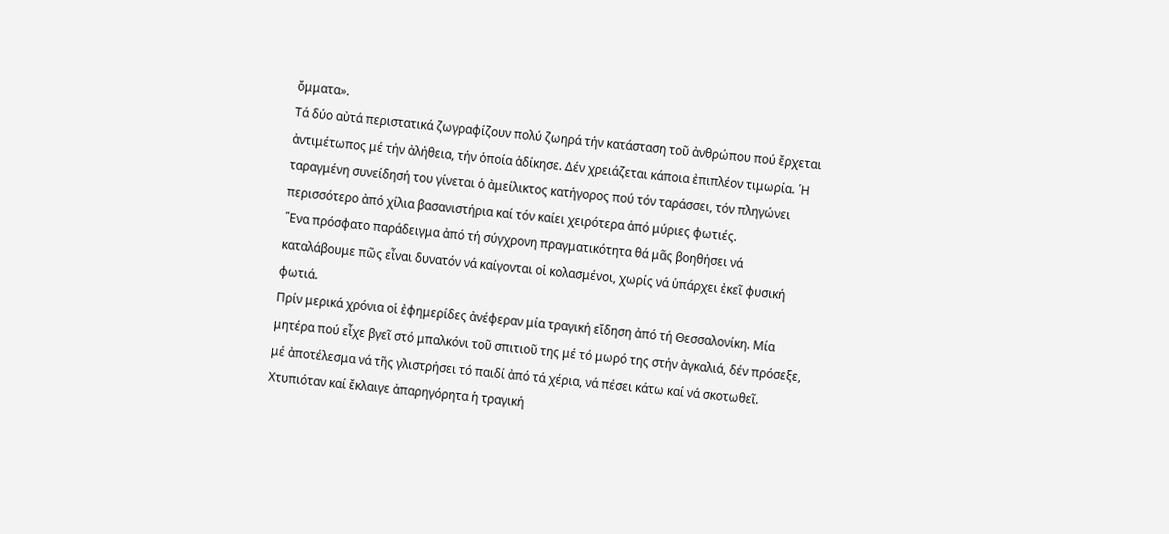ὄμματα».
Τά δύο αὐτά περιστατικά ζωγραφίζουν πολύ ζωηρά τήν κατάσταση τοῦ ἀνθρώπου πού ἔρχεται ἀντιμέτωπος μέ τήν ἀλήθεια, τήν ὁποία ἀδίκησε. Δέν χρειάζεται κάποια ἐπιπλέον τιμωρία. ῾Η ταραγμένη συνείδησή του γίνεται ὁ ἀμείλικτος κατήγορος πού τόν ταράσσει, τόν πληγώνει περισσότερο ἀπό χίλια βασανιστήρια καί τόν καίει χειρότερα ἀπό μύριες φωτιές.
῞Ενα πρόσφατο παράδειγμα ἀπό τή σύγχρονη πραγματικότητα θά μᾶς βοηθήσει νά καταλάβουμε πῶς εἶναι δυνατόν νά καίγονται οἱ κολασμένοι, χωρίς νά ὑπάρχει ἐκεῖ φυσική φωτιά.
Πρίν μερικά χρόνια οἱ ἐφημερίδες ἀνέφεραν μία τραγική εἴδηση ἀπό τή Θεσσαλονίκη. Μία μητέρα πού εἶχε βγεῖ στό μπαλκόνι τοῦ σπιτιοῦ της μέ τό μωρό της στήν ἀγκαλιά, δέν πρόσεξε, μέ ἀποτέλεσμα νά τῆς γλιστρήσει τό παιδί ἀπό τά χέρια, νά πέσει κάτω καί νά σκοτωθεῖ. Χτυπιόταν καί ἔκλαιγε ἀπαρηγόρητα ἡ τραγική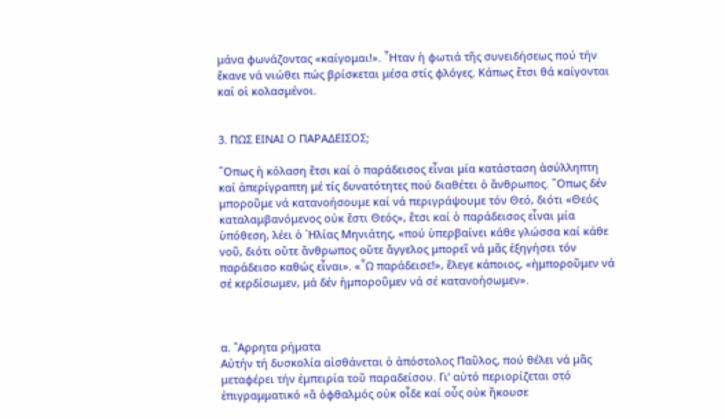μάνα φωνάζοντας «καίγομαι!». ῏Ηταν ἡ φωτιά τῆς συνειδήσεως πού τήν ἔκανε νά νιώθει πώς βρίσκεται μέσα στίς φλόγες. Κάπως ἔτσι θά καίγονται καί οἱ κολασμένοι.


3. ΠΩΣ ΕΙΝΑΙ Ο ΠΑΡΑΔΕΙΣΟΣ;

῞Οπως ἡ κόλαση ἔτσι καί ὁ παράδεισος εἶναι μία κατάσταση ἀσύλληπτη καί ἀπερίγραπτη μέ τίς δυνατότητες πού διαθέτει ὁ ἄνθρωπος. ῞Οπως δέν μποροῦμε νά κατανοήσουμε καί νά περιγράψουμε τόν Θεό, διότι «Θεός καταλαμβανόμενος οὐκ ἔστι Θεός», ἔτσι καί ὁ παράδεισος εἶναι μία ὑπόθεση, λέει ὁ ᾿Ηλίας Μηνιάτης, «πού ὑπερβαίνει κάθε γλώσσα καί κάθε νοῦ, διότι οὔτε ἄνθρωπος οὔτε ἄγγελος μπορεῖ νά μᾶς ἐξηγήσει τόν παράδεισο καθώς εἶναι». «῏Ω παράδεισε!», ἔλεγε κάποιος, «ἠμποροῦμεν νά σέ κερδίσωμεν, μά δέν ἠμποροῦμεν νά σέ κατανοήσωμεν».



α. ῎Αρρητα ρήματα
Αὐτήν τή δυσκολία αἰσθάνεται ὁ ἀπόστολος Παῦλος, πού θέλει νά μᾶς μεταφέρει τήν ἐμπειρία τοῦ παραδείσου. Γι’ αὐτό περιορίζεται στό ἐπιγραμματικό «ἅ ὀφθαλμός οὐκ οἶδε καί οὖς οὐκ ἤκουσε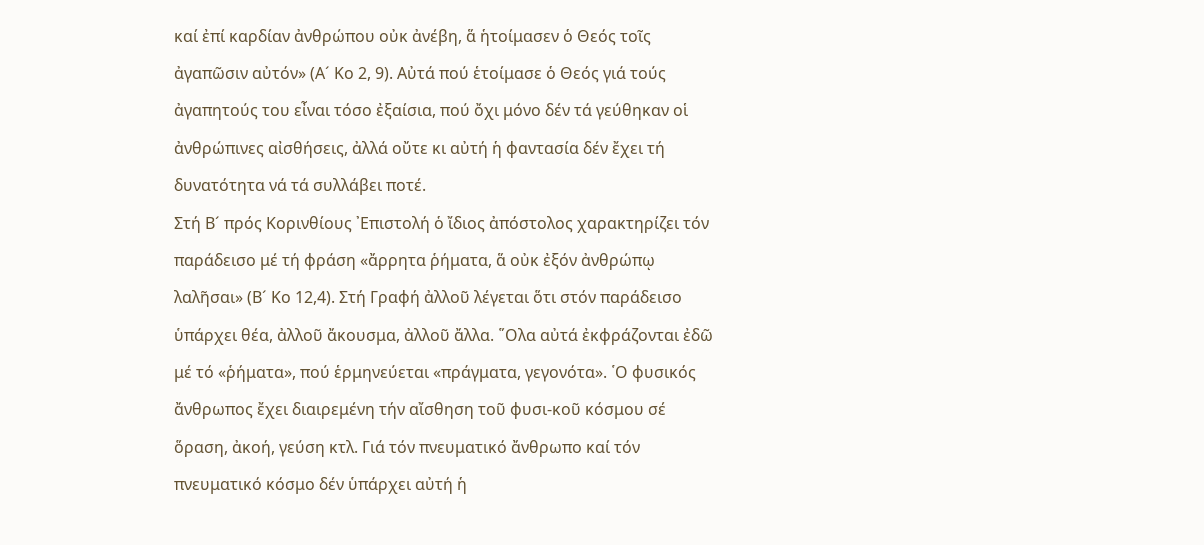καί ἐπί καρδίαν ἀνθρώπου οὐκ ἀνέβη, ἅ ἡτοίμασεν ὁ Θεός τοῖς ἀγαπῶσιν αὐτόν» (Α´ Κο 2, 9). Αὐτά πού ἑτοίμασε ὁ Θεός γιά τούς ἀγαπητούς του εἶναι τόσο ἐξαίσια, πού ὄχι μόνο δέν τά γεύθηκαν οἱ ἀνθρώπινες αἰσθήσεις, ἀλλά οὔτε κι αὐτή ἡ φαντασία δέν ἔχει τή δυνατότητα νά τά συλλάβει ποτέ.
Στή Β´ πρός Κορινθίους ᾿Επιστολή ὁ ἴδιος ἀπόστολος χαρακτηρίζει τόν παράδεισο μέ τή φράση «ἄρρητα ῥήματα, ἅ οὐκ ἐξόν ἀνθρώπῳ λαλῆσαι» (Β´ Κο 12,4). Στή Γραφή ἀλλοῦ λέγεται ὅτι στόν παράδεισο ὑπάρχει θέα, ἀλλοῦ ἄκουσμα, ἀλλοῦ ἄλλα. ῞Ολα αὐτά ἐκφράζονται ἐδῶ μέ τό «ῥήματα», πού ἑρμηνεύεται «πράγματα, γεγονότα». ῾Ο φυσικός ἄνθρωπος ἔχει διαιρεμένη τήν αἴσθηση τοῦ φυσι-κοῦ κόσμου σέ ὅραση, ἀκοή, γεύση κτλ. Γιά τόν πνευματικό ἄνθρωπο καί τόν πνευματικό κόσμο δέν ὑπάρχει αὐτή ἡ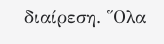διαίρεση. ῞Ολα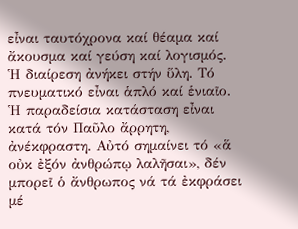εἶναι ταυτόχρονα καί θέαμα καί ἄκουσμα καί γεύση καί λογισμός. ῾Η διαίρεση ἀνήκει στήν ὕλη. Τό πνευματικό εἶναι ἁπλό καί ἑνιαῖο. ῾Η παραδείσια κατάσταση εἶναι κατά τόν Παῦλο ἄρρητη, ἀνέκφραστη. Αὐτό σημαίνει τό «ἅ οὐκ ἐξόν ἀνθρώπῳ λαλῆσαι», δέν μπορεῖ ὁ ἄνθρωπος νά τά ἐκφράσει μέ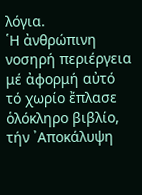λόγια.
῾Η ἀνθρώπινη νοσηρή περιέργεια μέ ἀφορμή αὐτό τό χωρίο ἔπλασε ὁλόκληρο βιβλίο, τήν ᾿Αποκάλυψη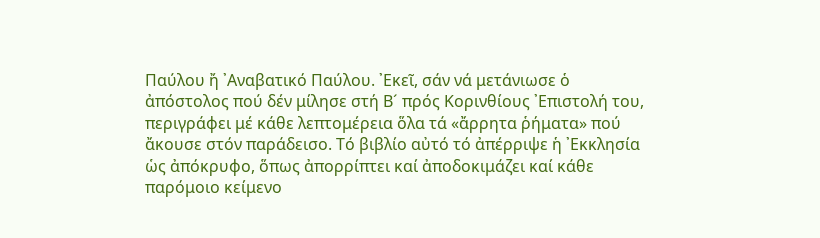Παύλου ἤ ᾿Αναβατικό Παύλου. ᾿Εκεῖ, σάν νά μετάνιωσε ὁ ἀπόστολος πού δέν μίλησε στή Β´ πρός Κορινθίους ᾿Επιστολή του, περιγράφει μέ κάθε λεπτομέρεια ὅλα τά «ἄρρητα ῥήματα» πού ἄκουσε στόν παράδεισο. Τό βιβλίο αὐτό τό ἀπέρριψε ἡ ᾿Εκκλησία ὡς ἀπόκρυφο, ὅπως ἀπορρίπτει καί ἀποδοκιμάζει καί κάθε παρόμοιο κείμενο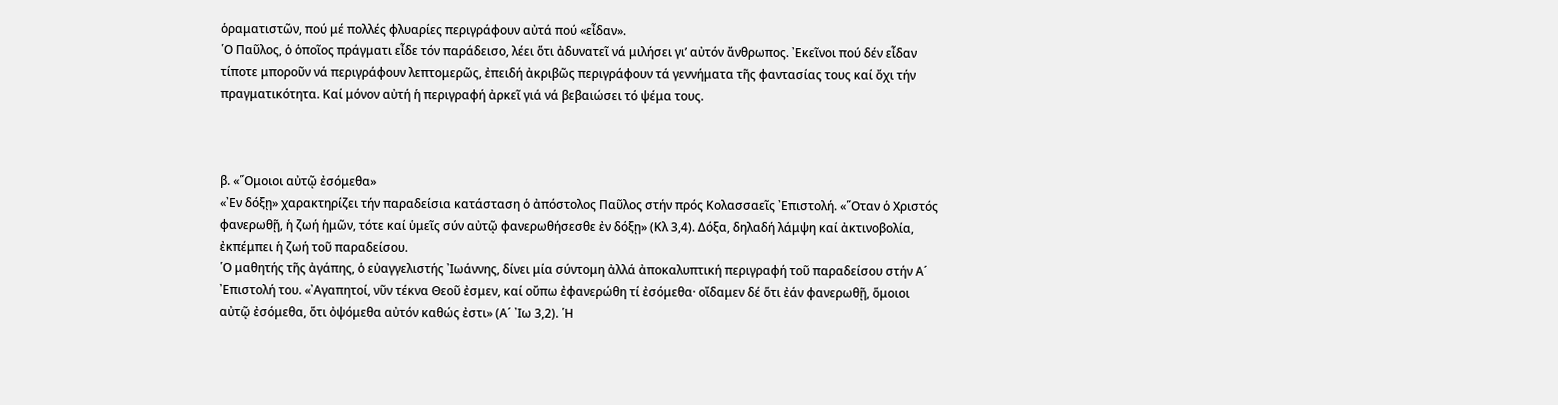ὁραματιστῶν, πού μέ πολλές φλυαρίες περιγράφουν αὐτά πού «εἶδαν».
῾Ο Παῦλος, ὁ ὁποῖος πράγματι εἶδε τόν παράδεισο, λέει ὅτι ἀδυνατεῖ νά μιλήσει γι’ αὐτόν ἄνθρωπος. ᾿Εκεῖνοι πού δέν εἶδαν τίποτε μποροῦν νά περιγράφουν λεπτομερῶς, ἐπειδή ἀκριβῶς περιγράφουν τά γεννήματα τῆς φαντασίας τους καί ὄχι τήν πραγματικότητα. Καί μόνον αὐτή ἡ περιγραφή ἀρκεῖ γιά νά βεβαιώσει τό ψέμα τους.



β. «῞Ομοιοι αὐτῷ ἐσόμεθα»
«᾿Εν δόξῃ» χαρακτηρίζει τήν παραδείσια κατάσταση ὁ ἀπόστολος Παῦλος στήν πρός Κολασσαεῖς ᾿Επιστολή. «῞Οταν ὁ Χριστός φανερωθῇ, ἡ ζωή ἡμῶν, τότε καί ὑμεῖς σύν αὐτῷ φανερωθήσεσθε ἐν δόξῃ» (Κλ 3,4). Δόξα, δηλαδή λάμψη καί ἀκτινοβολία, ἐκπέμπει ἡ ζωή τοῦ παραδείσου.
῾Ο μαθητής τῆς ἀγάπης, ὁ εὐαγγελιστής ᾿Ιωάννης, δίνει μία σύντομη ἀλλά ἀποκαλυπτική περιγραφή τοῦ παραδείσου στήν Α´ ᾿Επιστολή του. «᾿Αγαπητοί, νῦν τέκνα Θεοῦ ἐσμεν, καί οὔπω ἐφανερώθη τί ἐσόμεθα· οἴδαμεν δέ ὅτι ἐάν φανερωθῇ, ὅμοιοι αὐτῷ ἐσόμεθα, ὅτι ὀψόμεθα αὐτόν καθώς ἐστι» (Α´ ᾿Ιω 3,2). ῾Η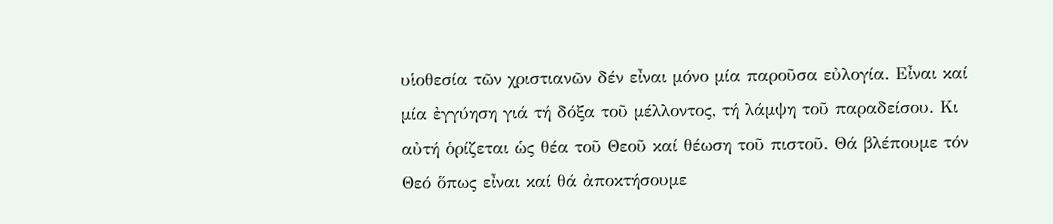υἱοθεσία τῶν χριστιανῶν δέν εἶναι μόνο μία παροῦσα εὐλογία. Εἶναι καί μία ἐγγύηση γιά τή δόξα τοῦ μέλλοντος, τή λάμψη τοῦ παραδείσου. Κι αὐτή ὁρίζεται ὡς θέα τοῦ Θεοῦ καί θέωση τοῦ πιστοῦ. Θά βλέπουμε τόν Θεό ὅπως εἶναι καί θά ἀποκτήσουμε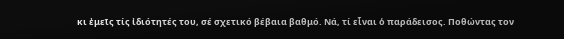κι ἐμεῖς τίς ἰδιότητές του, σέ σχετικό βέβαια βαθμό. Νά, τί εἶναι ὁ παράδεισος. Ποθώντας τον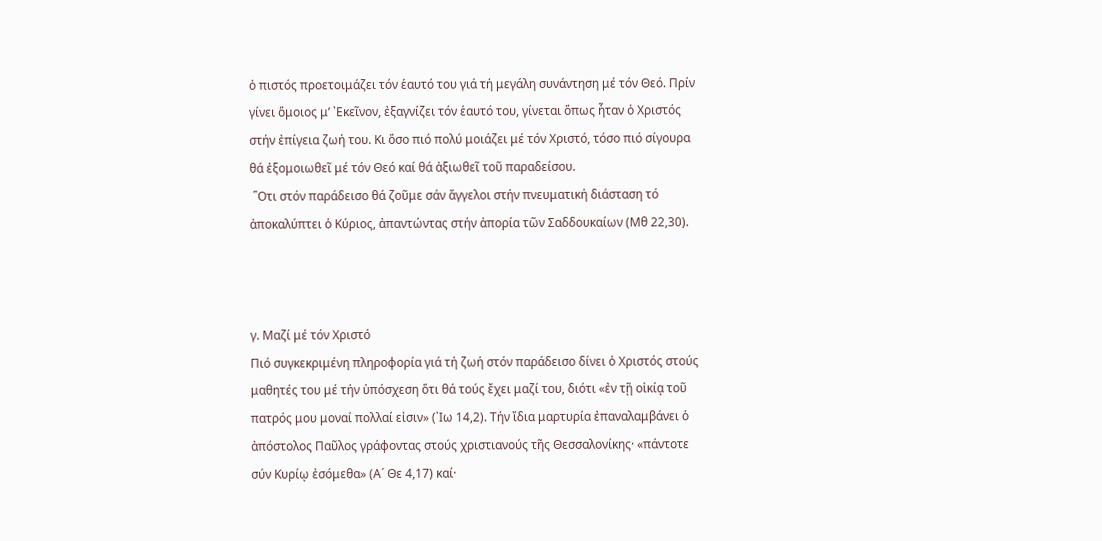ὁ πιστός προετοιμάζει τόν ἑαυτό του γιά τή μεγάλη συνάντηση μέ τόν Θεό. Πρίν γίνει ὅμοιος μ’ ᾿Εκεῖνον, ἐξαγνίζει τόν ἑαυτό του, γίνεται ὅπως ἦταν ὁ Χριστός στήν ἐπίγεια ζωή του. Κι ὅσο πιό πολύ μοιάζει μέ τόν Χριστό, τόσο πιό σίγουρα θά ἐξομοιωθεῖ μέ τόν Θεό καί θά ἀξιωθεῖ τοῦ παραδείσου.
 ῞Οτι στόν παράδεισο θά ζοῦμε σάν ἄγγελοι στήν πνευματική διάσταση τό ἀποκαλύπτει ὁ Κύριος, ἀπαντώντας στήν ἀπορία τῶν Σαδδουκαίων (Μθ 22,30).



γ. Μαζί μέ τόν Χριστό
Πιό συγκεκριμένη πληροφορία γιά τή ζωή στόν παράδεισο δίνει ὁ Χριστός στούς μαθητές του μέ τήν ὑπόσχεση ὅτι θά τούς ἔχει μαζί του, διότι «ἐν τῇ οἰκίᾳ τοῦ πατρός μου μοναί πολλαί εἰσιν» (᾿Ιω 14,2). Τήν ἴδια μαρτυρία ἐπαναλαμβάνει ὁ ἀπόστολος Παῦλος γράφοντας στούς χριστιανούς τῆς Θεσσαλονίκης· «πάντοτε σύν Κυρίῳ ἐσόμεθα» (Α´ Θε 4,17) καί·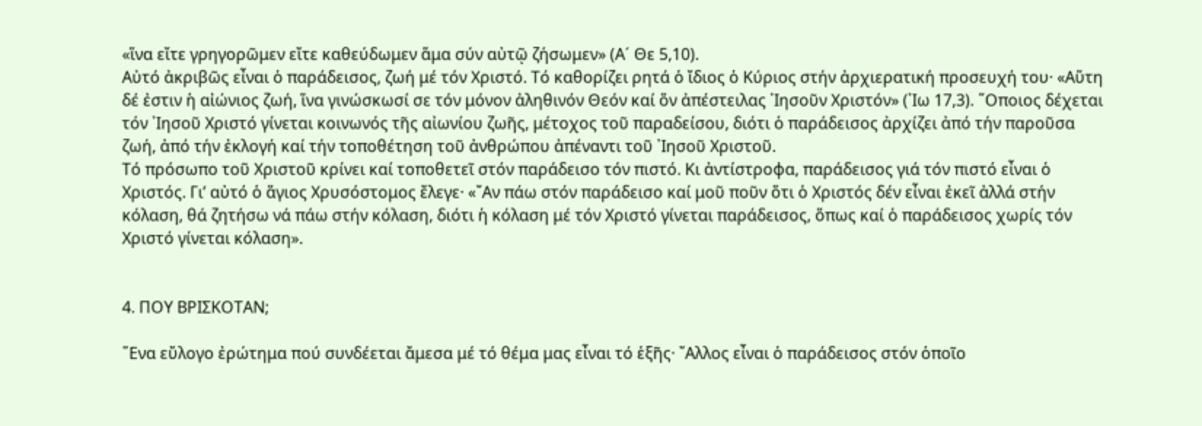«ἵνα εἴτε γρηγορῶμεν εἴτε καθεύδωμεν ἅμα σύν αὐτῷ ζήσωμεν» (Α´ Θε 5,10).
Αὐτό ἀκριβῶς εἶναι ὁ παράδεισος, ζωή μέ τόν Χριστό. Τό καθορίζει ρητά ὁ ἴδιος ὁ Κύριος στήν ἀρχιερατική προσευχή του· «Αὕτη δέ ἐστιν ἡ αἰώνιος ζωή, ἵνα γινώσκωσί σε τόν μόνον ἀληθινόν Θεόν καί ὅν ἀπέστειλας ᾿Ιησοῦν Χριστόν» (᾿Ιω 17,3). ῞Οποιος δέχεται τόν ᾿Ιησοῦ Χριστό γίνεται κοινωνός τῆς αἰωνίου ζωῆς, μέτοχος τοῦ παραδείσου, διότι ὁ παράδεισος ἀρχίζει ἀπό τήν παροῦσα ζωή, ἀπό τήν ἐκλογή καί τήν τοποθέτηση τοῦ ἀνθρώπου ἀπέναντι τοῦ ᾿Ιησοῦ Χριστοῦ.
Τό πρόσωπο τοῦ Χριστοῦ κρίνει καί τοποθετεῖ στόν παράδεισο τόν πιστό. Κι ἀντίστροφα, παράδεισος γιά τόν πιστό εἶναι ὁ Χριστός. Γι’ αὐτό ὁ ἅγιος Χρυσόστομος ἔλεγε· «῎Αν πάω στόν παράδεισο καί μοῦ ποῦν ὅτι ὁ Χριστός δέν εἶναι ἐκεῖ ἀλλά στήν κόλαση, θά ζητήσω νά πάω στήν κόλαση, διότι ἡ κόλαση μέ τόν Χριστό γίνεται παράδεισος, ὅπως καί ὁ παράδεισος χωρίς τόν Χριστό γίνεται κόλαση».


4. ΠΟΥ ΒΡΙΣΚΟΤΑΝ;

῞Ενα εὔλογο ἐρώτημα πού συνδέεται ἄμεσα μέ τό θέμα μας εἶναι τό ἑξῆς· ῎Αλλος εἶναι ὁ παράδεισος στόν ὁποῖο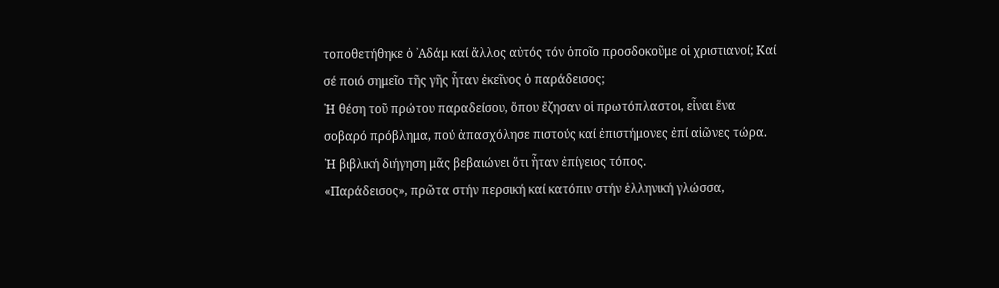τοποθετήθηκε ὁ ᾿Αδάμ καί ἄλλος αὐτός τόν ὁποῖο προσδοκοῦμε οἱ χριστιανοί; Καί σέ ποιό σημεῖο τῆς γῆς ἦταν ἐκεῖνος ὁ παράδεισος;
῾Η θέση τοῦ πρώτου παραδείσου, ὅπου ἔζησαν οἱ πρωτόπλαστοι, εἶναι ἕνα σοβαρό πρόβλημα, πού ἀπασχόλησε πιστούς καί ἐπιστήμονες ἐπί αἰῶνες τώρα. ῾Η βιβλική διήγηση μᾶς βεβαιώνει ὅτι ἦταν ἐπίγειος τόπος.
«Παράδεισος», πρῶτα στήν περσική καί κατόπιν στήν ἑλληνική γλώσσα,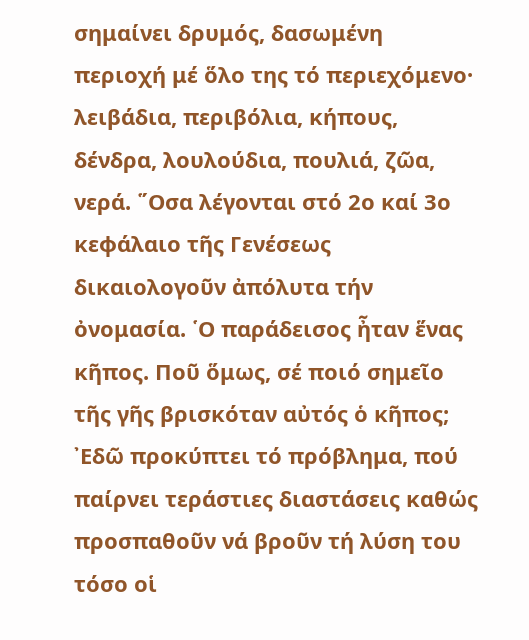σημαίνει δρυμός, δασωμένη περιοχή μέ ὅλο της τό περιεχόμενο· λειβάδια, περιβόλια, κήπους, δένδρα, λουλούδια, πουλιά, ζῶα, νερά. ῞Οσα λέγονται στό 2ο καί 3ο κεφάλαιο τῆς Γενέσεως δικαιολογοῦν ἀπόλυτα τήν ὀνομασία. ῾Ο παράδεισος ἦταν ἕνας κῆπος. Ποῦ ὅμως, σέ ποιό σημεῖο τῆς γῆς βρισκόταν αὐτός ὁ κῆπος; ᾿Εδῶ προκύπτει τό πρόβλημα, πού παίρνει τεράστιες διαστάσεις καθώς προσπαθοῦν νά βροῦν τή λύση του τόσο οἱ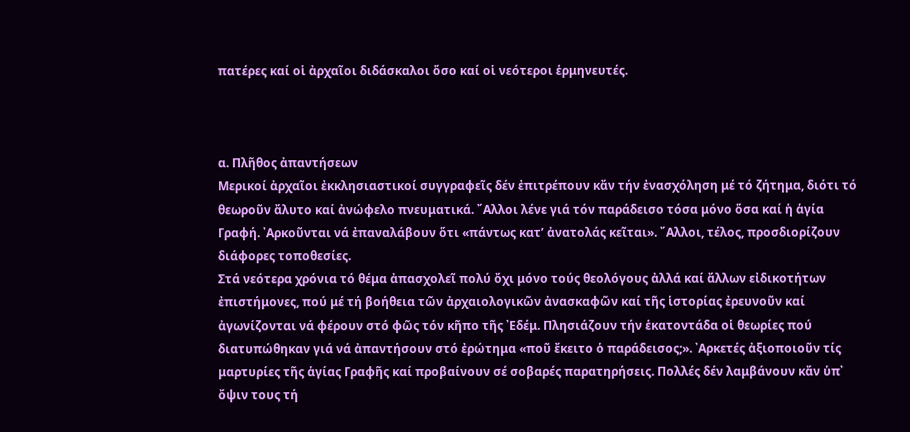πατέρες καί οἱ ἀρχαῖοι διδάσκαλοι ὅσο καί οἱ νεότεροι ἑρμηνευτές.



α. Πλῆθος ἀπαντήσεων
Μερικοί ἀρχαῖοι ἐκκλησιαστικοί συγγραφεῖς δέν ἐπιτρέπουν κἄν τήν ἐνασχόληση μέ τό ζήτημα, διότι τό θεωροῦν ἄλυτο καί ἀνώφελο πνευματικά. ῎Αλλοι λένε γιά τόν παράδεισο τόσα μόνο ὅσα καί ἡ ἁγία Γραφή. ᾿Αρκοῦνται νά ἐπαναλάβουν ὅτι «πάντως κατ’ ἀνατολάς κεῖται». ῎Αλλοι, τέλος, προσδιορίζουν διάφορες τοποθεσίες.
Στά νεότερα χρόνια τό θέμα ἀπασχολεῖ πολύ ὄχι μόνο τούς θεολόγους ἀλλά καί ἄλλων εἰδικοτήτων ἐπιστήμονες, πού μέ τή βοήθεια τῶν ἀρχαιολογικῶν ἀνασκαφῶν καί τῆς ἱστορίας ἐρευνοῦν καί ἀγωνίζονται νά φέρουν στό φῶς τόν κῆπο τῆς ᾿Εδέμ. Πλησιάζουν τήν ἑκατοντάδα οἱ θεωρίες πού διατυπώθηκαν γιά νά ἀπαντήσουν στό ἐρώτημα «ποῦ ἔκειτο ὁ παράδεισος;». ᾿Αρκετές ἀξιοποιοῦν τίς μαρτυρίες τῆς ἁγίας Γραφῆς καί προβαίνουν σέ σοβαρές παρατηρήσεις. Πολλές δέν λαμβάνουν κἄν ὑπ᾿ ὄψιν τους τή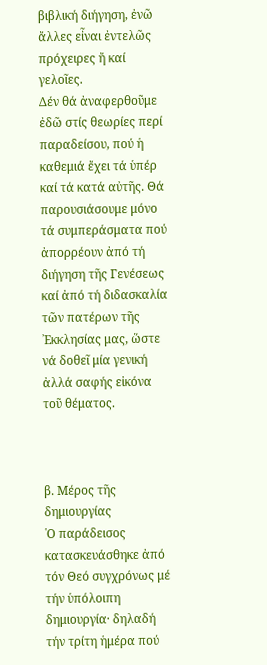βιβλική διήγηση, ἐνῶ ἄλλες εἶναι ἐντελῶς πρόχειρες ἤ καί γελοῖες.
Δέν θά ἀναφερθοῦμε ἐδῶ στίς θεωρίες περί παραδείσου, πού ἡ καθεμιά ἔχει τά ὑπέρ καί τά κατά αὐτῆς. Θά παρουσιάσουμε μόνο τά συμπεράσματα πού ἀπορρέουν ἀπό τή διήγηση τῆς Γενέσεως καί ἀπό τή διδασκαλία τῶν πατέρων τῆς ᾿Εκκλησίας μας, ὥστε νά δοθεῖ μία γενική ἀλλά σαφής εἰκόνα τοῦ θέματος.



β. Μέρος τῆς δημιουργίας
῾Ο παράδεισος κατασκευάσθηκε ἀπό τόν Θεό συγχρόνως μέ τήν ὑπόλοιπη δημιουργία· δηλαδή τήν τρίτη ἡμέρα πού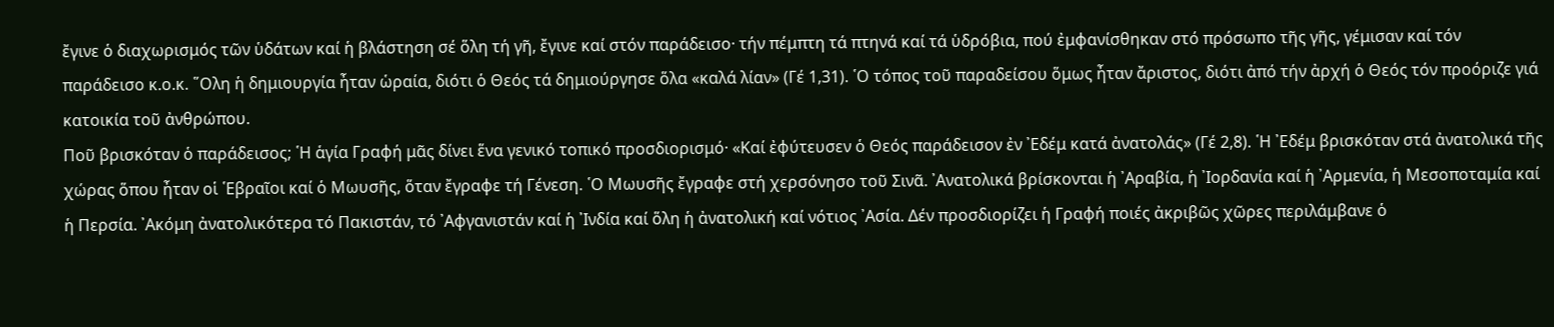ἔγινε ὁ διαχωρισμός τῶν ὑδάτων καί ἡ βλάστηση σέ ὅλη τή γῆ, ἔγινε καί στόν παράδεισο· τήν πέμπτη τά πτηνά καί τά ὑδρόβια, πού ἐμφανίσθηκαν στό πρόσωπο τῆς γῆς, γέμισαν καί τόν παράδεισο κ.ο.κ. ῞Ολη ἡ δημιουργία ἦταν ὡραία, διότι ὁ Θεός τά δημιούργησε ὅλα «καλά λίαν» (Γέ 1,31). ῾Ο τόπος τοῦ παραδείσου ὅμως ἦταν ἄριστος, διότι ἀπό τήν ἀρχή ὁ Θεός τόν προόριζε γιά κατοικία τοῦ ἀνθρώπου.
Ποῦ βρισκόταν ὁ παράδεισος; ῾Η ἁγία Γραφή μᾶς δίνει ἕνα γενικό τοπικό προσδιορισμό· «Καί ἐφύτευσεν ὁ Θεός παράδεισον ἐν ᾿Εδέμ κατά ἀνατολάς» (Γέ 2,8). ῾Η ᾿Εδέμ βρισκόταν στά ἀνατολικά τῆς χώρας ὅπου ἦταν οἱ ῾Εβραῖοι καί ὁ Μωυσῆς, ὅταν ἔγραφε τή Γένεση. ῾Ο Μωυσῆς ἔγραφε στή χερσόνησο τοῦ Σινᾶ. ᾿Ανατολικά βρίσκονται ἡ ᾿Αραβία, ἡ ᾿Ιορδανία καί ἡ ᾿Αρμενία, ἡ Μεσοποταμία καί ἡ Περσία. ᾿Ακόμη ἀνατολικότερα τό Πακιστάν, τό ᾿Αφγανιστάν καί ἡ ᾿Ινδία καί ὅλη ἡ ἀνατολική καί νότιος ᾿Ασία. Δέν προσδιορίζει ἡ Γραφή ποιές ἀκριβῶς χῶρες περιλάμβανε ὁ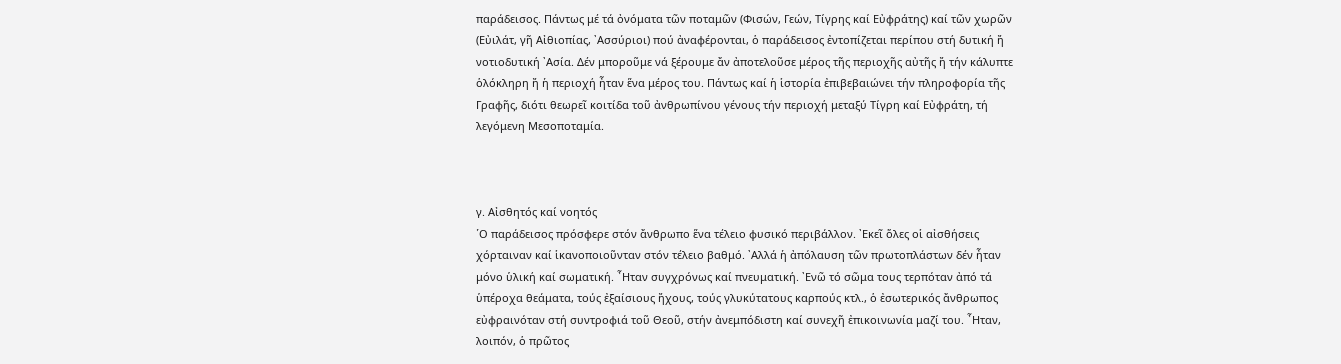παράδεισος. Πάντως μέ τά ὀνόματα τῶν ποταμῶν (Φισών, Γεών, Τίγρης καί Εὐφράτης) καί τῶν χωρῶν (Εὐιλάτ, γῆ Αἰθιοπίας, ᾿Ασσύριοι) πού ἀναφέρονται, ὁ παράδεισος ἐντοπίζεται περίπου στή δυτική ἤ νοτιοδυτική ᾿Ασία. Δέν μποροῦμε νά ξέρουμε ἄν ἀποτελοῦσε μέρος τῆς περιοχῆς αὐτῆς ἤ τήν κάλυπτε ὁλόκληρη ἤ ἡ περιοχή ἦταν ἕνα μέρος του. Πάντως καί ἡ ἱστορία ἐπιβεβαιώνει τήν πληροφορία τῆς Γραφῆς, διότι θεωρεῖ κοιτίδα τοῦ ἀνθρωπίνου γένους τήν περιοχή μεταξύ Τίγρη καί Εὐφράτη, τή λεγόμενη Μεσοποταμία.



γ. Αἰσθητός καί νοητός
῾Ο παράδεισος πρόσφερε στόν ἄνθρωπο ἕνα τέλειο φυσικό περιβάλλον. ᾿Εκεῖ ὅλες οἱ αἰσθήσεις χόρταιναν καί ἱκανοποιοῦνταν στόν τέλειο βαθμό. ᾿Αλλά ἡ ἀπόλαυση τῶν πρωτοπλάστων δέν ἦταν μόνο ὑλική καί σωματική. ῏Ηταν συγχρόνως καί πνευματική. ᾿Ενῶ τό σῶμα τους τερπόταν ἀπό τά ὑπέροχα θεάματα, τούς ἐξαίσιους ἤχους, τούς γλυκύτατους καρπούς κτλ., ὁ ἐσωτερικός ἄνθρωπος εὐφραινόταν στή συντροφιά τοῦ Θεοῦ, στήν ἀνεμπόδιστη καί συνεχῆ ἐπικοινωνία μαζί του. ῏Ηταν, λοιπόν, ὁ πρῶτος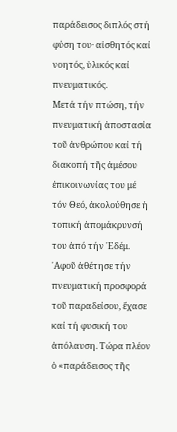παράδεισος διπλός στή φύση του· αἰσθητός καί νοητός, ὑλικός καί πνευματικός.
Μετά τήν πτώση, τήν πνευματική ἀποστασία τοῦ ἀνθρώπου καί τή διακοπή τῆς ἀμέσου ἐπικοινωνίας του μέ τόν Θεό, ἀκολούθησε ἡ τοπική ἀπομάκρυνσή του ἀπό τήν ᾿Εδέμ. ᾿Αφοῦ ἀθέτησε τήν πνευματική προσφορά τοῦ παραδείσου, ἔχασε καί τή φυσική του ἀπόλαυση. Τώρα πλέον ὁ «παράδεισος τῆς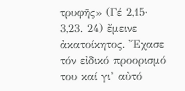τρυφῆς» (Γέ 2,15· 3,23. 24) ἔμεινε ἀκατοίκητος. ῎Εχασε τόν εἰδικό προορισμό του καί γι’ αὐτό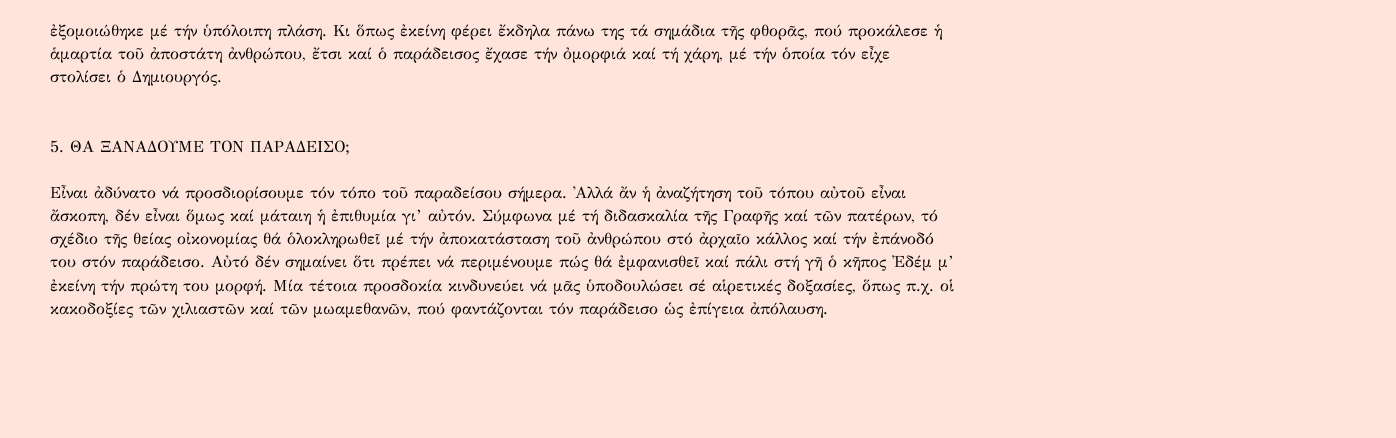ἐξομοιώθηκε μέ τήν ὑπόλοιπη πλάση. Κι ὅπως ἐκείνη φέρει ἔκδηλα πάνω της τά σημάδια τῆς φθορᾶς, πού προκάλεσε ἡ ἁμαρτία τοῦ ἀποστάτη ἀνθρώπου, ἔτσι καί ὁ παράδεισος ἔχασε τήν ὀμορφιά καί τή χάρη, μέ τήν ὁποία τόν εἶχε στολίσει ὁ Δημιουργός.


5. ΘΑ ΞΑΝΑΔΟΥΜΕ ΤΟΝ ΠΑΡΑΔΕΙΣΟ;

Εἶναι ἀδύνατο νά προσδιορίσουμε τόν τόπο τοῦ παραδείσου σήμερα. ᾿Αλλά ἄν ἡ ἀναζήτηση τοῦ τόπου αὐτοῦ εἶναι ἄσκοπη, δέν εἶναι ὅμως καί μάταιη ἡ ἐπιθυμία γι’ αὐτόν. Σύμφωνα μέ τή διδασκαλία τῆς Γραφῆς καί τῶν πατέρων, τό σχέδιο τῆς θείας οἰκονομίας θά ὁλοκληρωθεῖ μέ τήν ἀποκατάσταση τοῦ ἀνθρώπου στό ἀρχαῖο κάλλος καί τήν ἐπάνοδό του στόν παράδεισο. Αὐτό δέν σημαίνει ὅτι πρέπει νά περιμένουμε πώς θά ἐμφανισθεῖ καί πάλι στή γῆ ὁ κῆπος ᾿Εδέμ μ’ ἐκείνη τήν πρώτη του μορφή. Μία τέτοια προσδοκία κινδυνεύει νά μᾶς ὑποδουλώσει σέ αἱρετικές δοξασίες, ὅπως π.χ. οἱ κακοδοξίες τῶν χιλιαστῶν καί τῶν μωαμεθανῶν, πού φαντάζονται τόν παράδεισο ὡς ἐπίγεια ἀπόλαυση.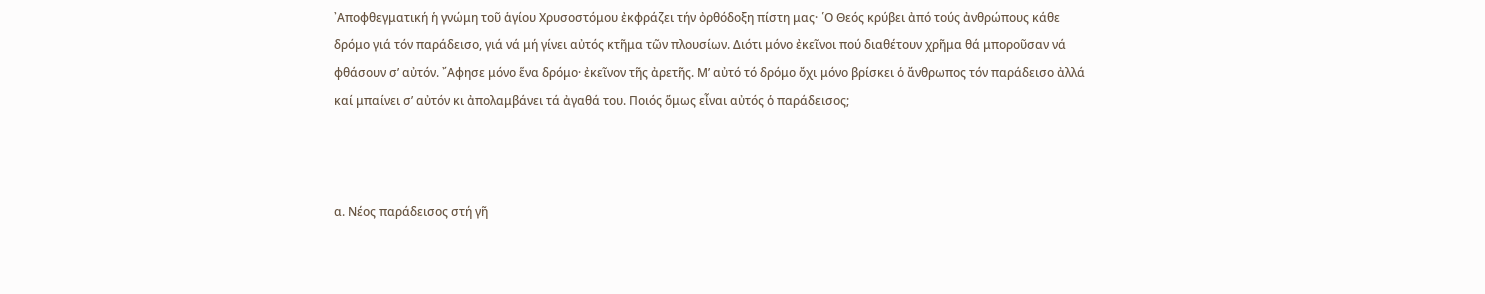᾿Αποφθεγματική ἡ γνώμη τοῦ ἁγίου Χρυσοστόμου ἐκφράζει τήν ὀρθόδοξη πίστη μας· ῾Ο Θεός κρύβει ἀπό τούς ἀνθρώπους κάθε δρόμο γιά τόν παράδεισο, γιά νά μή γίνει αὐτός κτῆμα τῶν πλουσίων. Διότι μόνο ἐκεῖνοι πού διαθέτουν χρῆμα θά μποροῦσαν νά φθάσουν σ’ αὐτόν. ῎Αφησε μόνο ἕνα δρόμο· ἐκεῖνον τῆς ἀρετῆς. Μ’ αὐτό τό δρόμο ὄχι μόνο βρίσκει ὁ ἄνθρωπος τόν παράδεισο ἀλλά καί μπαίνει σ’ αὐτόν κι ἀπολαμβάνει τά ἀγαθά του. Ποιός ὅμως εἶναι αὐτός ὁ παράδεισος;



α. Νέος παράδεισος στή γῆ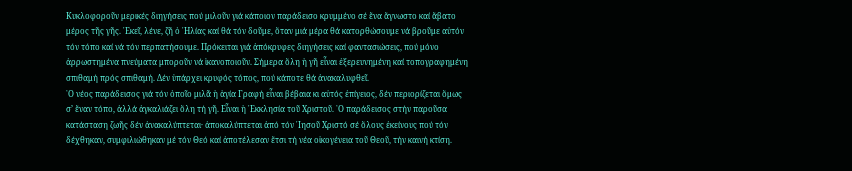Κυκλοφοροῦν μερικές διηγήσεις πού μιλοῦν γιά κάποιον παράδεισο κρυμμένο σέ ἕνα ἄγνωστο καί ἄβατο μέρος τῆς γῆς. ᾿Εκεῖ, λένε, ζῆ ὁ ᾿Ηλίας καί θά τόν δοῦμε, ὅταν μιά μέρα θά κατορθώσουμε νά βροῦμε αὐτόν τόν τόπο καί νά τόν περπατήσουμε. Πρόκειται γιά ἀπόκρυφες διηγήσεις καί φαντασιώσεις, πού μόνο ἀρρωστημένα πνεύματα μποροῦν νά ἱκανοποιοῦν. Σήμερα ὅλη ἡ γῆ εἶναι ἐξερευνημένη καί τοπογραφημένη σπιθαμή πρός σπιθαμή. Δέν ὑπάρχει κρυφός τόπος, πού κάποτε θά ἀνακαλυφθεῖ.
῾Ο νέος παράδεισος γιά τόν ὁποῖο μιλᾶ ἡ ἁγία Γραφή εἶναι βέβαια κι αὐτός ἐπίγειος, δέν περιορίζεται ὅμως σ’ ἕναν τόπο, ἀλλά ἀγκαλιάζει ὅλη τή γῆ. Εἶναι ἡ ᾿Εκκλησία τοῦ Χριστοῦ. ῾Ο παράδεισος στήν παροῦσα κατάσταση ζωῆς δέν ἀνακαλύπτεται· ἀποκαλύπτεται ἀπό τόν ᾿Ιησοῦ Χριστό σέ ὅλους ἐκείνους πού τόν δέχθηκαν, συμφιλιώθηκαν μέ τόν Θεό καί ἀποτέλεσαν ἔτσι τή νέα οἰκογένεια τοῦ Θεοῦ, τήν καινή κτίση.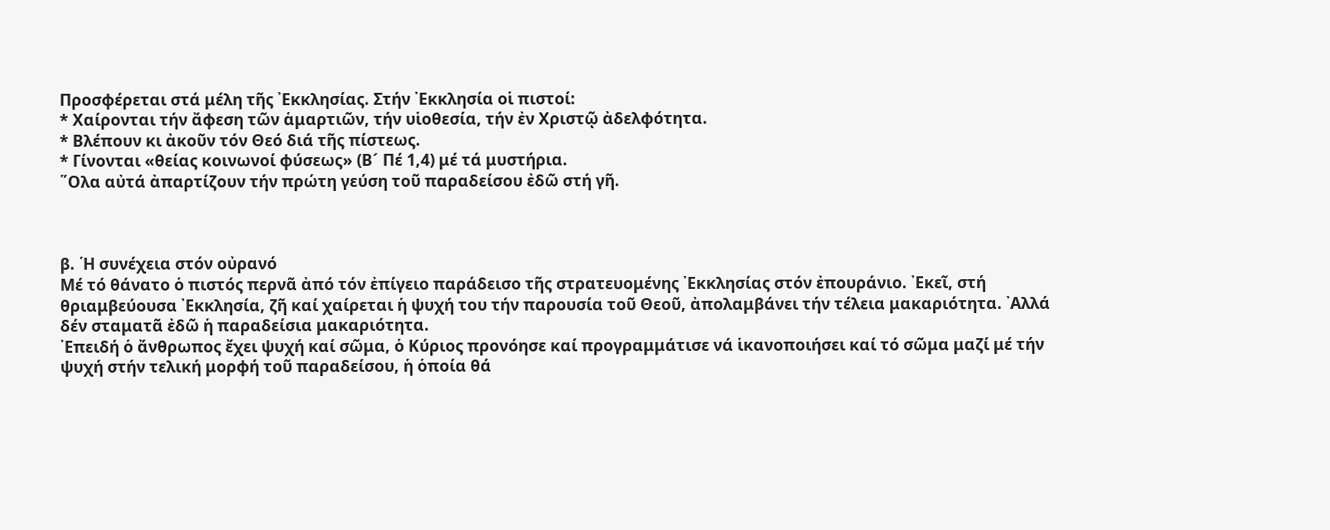Προσφέρεται στά μέλη τῆς ᾿Εκκλησίας. Στήν ᾿Εκκλησία οἱ πιστοί:
* Χαίρονται τήν ἄφεση τῶν ἁμαρτιῶν, τήν υἱοθεσία, τήν ἐν Χριστῷ ἀδελφότητα.
* Βλέπουν κι ἀκοῦν τόν Θεό διά τῆς πίστεως.
* Γίνονται «θείας κοινωνοί φύσεως» (Β´ Πέ 1,4) μέ τά μυστήρια.
῞Ολα αὐτά ἀπαρτίζουν τήν πρώτη γεύση τοῦ παραδείσου ἐδῶ στή γῆ.



β. ῾Η συνέχεια στόν οὐρανό
Μέ τό θάνατο ὁ πιστός περνᾶ ἀπό τόν ἐπίγειο παράδεισο τῆς στρατευομένης ᾿Εκκλησίας στόν ἐπουράνιο. ᾿Εκεῖ, στή θριαμβεύουσα ᾿Εκκλησία, ζῆ καί χαίρεται ἡ ψυχή του τήν παρουσία τοῦ Θεοῦ, ἀπολαμβάνει τήν τέλεια μακαριότητα. ᾿Αλλά δέν σταματᾶ ἐδῶ ἡ παραδείσια μακαριότητα.
᾿Επειδή ὁ ἄνθρωπος ἔχει ψυχή καί σῶμα, ὁ Κύριος προνόησε καί προγραμμάτισε νά ἱκανοποιήσει καί τό σῶμα μαζί μέ τήν ψυχή στήν τελική μορφή τοῦ παραδείσου, ἡ ὁποία θά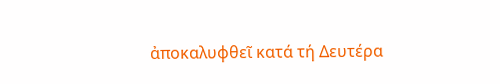ἀποκαλυφθεῖ κατά τή Δευτέρα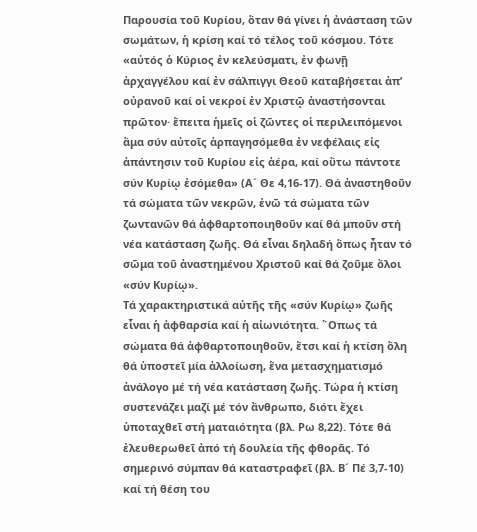Παρουσία τοῦ Κυρίου, ὅταν θά γίνει ἡ ἀνάσταση τῶν σωμάτων, ἡ κρίση καί τό τέλος τοῦ κόσμου. Τότε «αὐτός ὁ Κύριος ἐν κελεύσματι, ἐν φωνῇ ἀρχαγγέλου καί ἐν σάλπιγγι Θεοῦ καταβήσεται ἀπ’ οὐρανοῦ καί οἱ νεκροί ἐν Χριστῷ ἀναστήσονται πρῶτον· ἔπειτα ἡμεῖς οἱ ζῶντες οἱ περιλειπόμενοι ἅμα σύν αὐτοῖς ἁρπαγησόμεθα ἐν νεφέλαις εἰς ἀπάντησιν τοῦ Κυρίου εἰς ἀέρα, καί οὕτω πάντοτε σύν Κυρίῳ ἐσόμεθα» (Α´ Θε 4,16-17). Θά ἀναστηθοῦν τά σώματα τῶν νεκρῶν, ἐνῶ τά σώματα τῶν ζωντανῶν θά ἀφθαρτοποιηθοῦν καί θά μποῦν στή νέα κατάσταση ζωῆς. Θά εἶναι δηλαδή ὅπως ἦταν τό σῶμα τοῦ ἀναστημένου Χριστοῦ καί θά ζοῦμε ὅλοι «σύν Κυρίῳ».
Τά χαρακτηριστικά αὐτῆς τῆς «σύν Κυρίῳ» ζωῆς εἶναι ἡ ἀφθαρσία καί ἡ αἰωνιότητα. ῞Οπως τά σώματα θά ἀφθαρτοποιηθοῦν, ἔτσι καί ἡ κτίση ὅλη θά ὑποστεῖ μία ἀλλοίωση, ἕνα μετασχηματισμό ἀνάλογο μέ τή νέα κατάσταση ζωῆς. Τώρα ἡ κτίση συστενάζει μαζί μέ τόν ἄνθρωπο, διότι ἔχει ὑποταχθεῖ στή ματαιότητα (βλ. Ρω 8,22). Τότε θά ἐλευθερωθεῖ ἀπό τή δουλεία τῆς φθορᾶς. Τό σημερινό σύμπαν θά καταστραφεῖ (βλ. Β´ Πέ 3,7-10) καί τή θέση του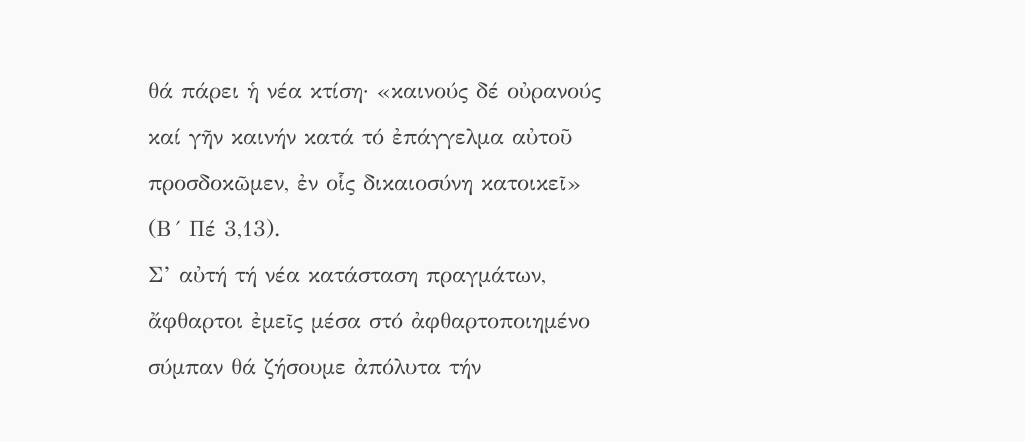θά πάρει ἡ νέα κτίση· «καινούς δέ οὐρανούς καί γῆν καινήν κατά τό ἐπάγγελμα αὐτοῦ προσδοκῶμεν, ἐν οἷς δικαιοσύνη κατοικεῖ» (Β´ Πέ 3,13).
Σ’ αὐτή τή νέα κατάσταση πραγμάτων, ἄφθαρτοι ἐμεῖς μέσα στό ἀφθαρτοποιημένο σύμπαν θά ζήσουμε ἀπόλυτα τήν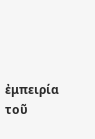ἐμπειρία τοῦ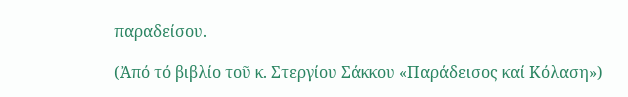παραδείσου.

(Ἀπό τό βιβλίο τοῦ κ. Στεργίου Σάκκου «Παράδεισος καί Κόλαση»)